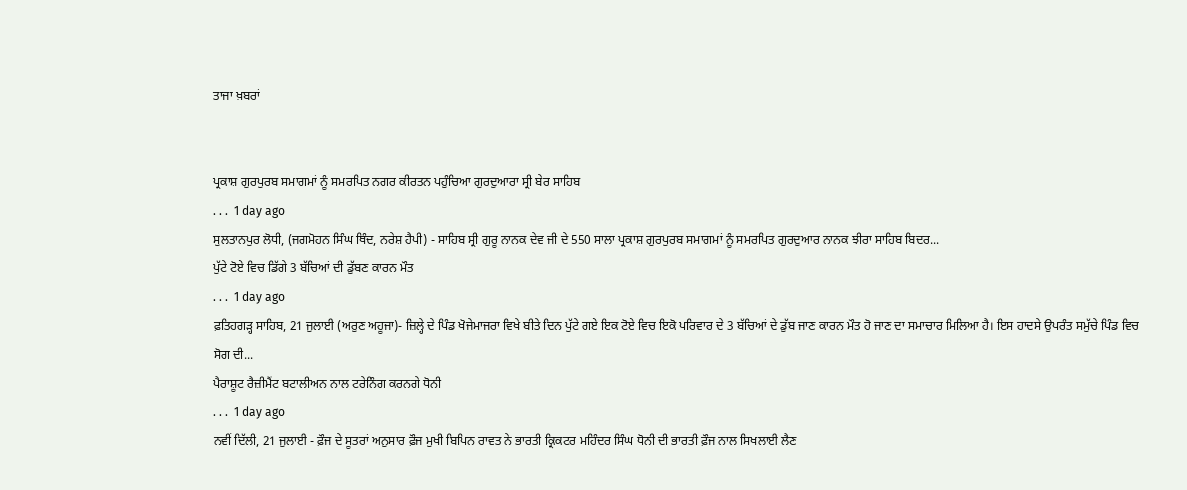ਤਾਜਾ ਖ਼ਬਰਾਂ


ਪ੍ਰਕਾਸ਼ ਗੁਰਪੁਰਬ ਸਮਾਗਮਾਂ ਨੂੰ ਸਮਰਪਿਤ ਨਗਰ ਕੀਰਤਨ ਪਹੁੰਚਿਆ ਗੁਰਦੁਆਰਾ ਸ੍ਰੀ ਬੇਰ ਸਾਹਿਬ
. . .  1 day ago
ਸੁਲਤਾਨਪੁਰ ਲੋਧੀ, (ਜਗਮੋਹਨ ਸਿੰਘ ਥਿੰਦ, ਨਰੇਸ਼ ਹੈਪੀ) - ਸਾਹਿਬ ਸ੍ਰੀ ਗੁਰੂ ਨਾਨਕ ਦੇਵ ਜੀ ਦੇ 550 ਸਾਲਾ ਪ੍ਰਕਾਸ਼ ਗੁਰਪੁਰਬ ਸਮਾਗਮਾਂ ਨੂੰ ਸਮਰਪਿਤ ਗੁਰਦੁਆਰ ਨਾਨਕ ਝੀਰਾ ਸਾਹਿਬ ਬਿਦਰ...
ਪੁੱਟੇ ਟੋਏ ਵਿਚ ਡਿੱਗੇ 3 ਬੱਚਿਆਂ ਦੀ ਡੁੱਬਣ ਕਾਰਨ ਮੌਤ
. . .  1 day ago
ਫ਼ਤਿਹਗੜ੍ਹ ਸਾਹਿਬ, 21 ਜੁਲਾਈ (ਅਰੁਣ ਅਹੂਜਾ)- ਜ਼ਿਲ੍ਹੇ ਦੇ ਪਿੰਡ ਖੋਜੇਮਾਜਰਾ ਵਿਖੇ ਬੀਤੇ ਦਿਨ ਪੁੱਟੇ ਗਏ ਇਕ ਟੋਏ ਵਿਚ ਇਕੋ ਪਰਿਵਾਰ ਦੇ 3 ਬੱਚਿਆਂ ਦੇ ਡੁੱਬ ਜਾਣ ਕਾਰਨ ਮੌਤ ਹੋ ਜਾਣ ਦਾ ਸਮਾਚਾਰ ਮਿਲਿਆ ਹੈ। ਇਸ ਹਾਦਸੇ ਉਪਰੰਤ ਸਮੁੱਚੇ ਪਿੰਡ ਵਿਚ ਸੋਗ ਦੀ...
ਪੈਰਾਸ਼ੂਟ ਰੈਜ਼ੀਮੈਂਟ ਬਟਾਲੀਅਨ ਨਾਲ ਟਰੇਨਿੰਗ ਕਰਨਗੇ ਧੋਨੀ
. . .  1 day ago
ਨਵੀਂ ਦਿੱਲੀ, 21 ਜੁਲਾਈ - ਫ਼ੌਜ ਦੇ ਸੂਤਰਾਂ ਅਨੁਸਾਰ ਫ਼ੌਜ ਮੁਖੀ ਬਿਪਿਨ ਰਾਵਤ ਨੇ ਭਾਰਤੀ ਕ੍ਰਿਕਟਰ ਮਹਿੰਦਰ ਸਿੰਘ ਧੋਨੀ ਦੀ ਭਾਰਤੀ ਫ਼ੌਜ ਨਾਲ ਸਿਖਲਾਈ ਲੈਣ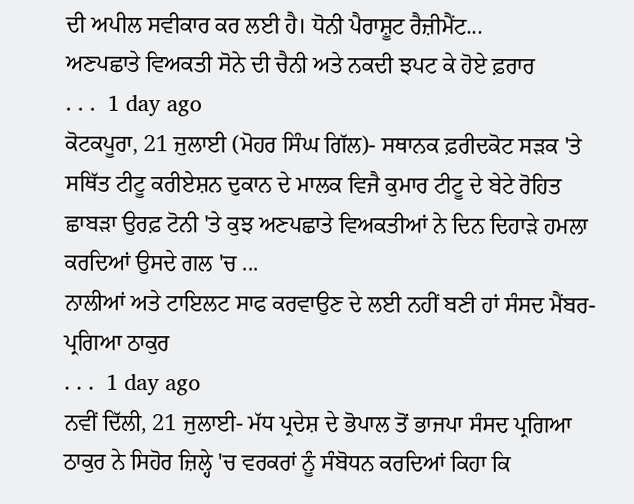ਦੀ ਅਪੀਲ ਸਵੀਕਾਰ ਕਰ ਲਈ ਹੈ। ਧੋਨੀ ਪੈਰਾਸ਼ੂਟ ਰੈਜ਼ੀਮੈਂਟ...
ਅਣਪਛਾਤੇ ਵਿਅਕਤੀ ਸੋਨੇ ਦੀ ਚੈਨੀ ਅਤੇ ਨਕਦੀ ਝਪਟ ਕੇ ਹੋਏ ਫ਼ਰਾਰ
. . .  1 day ago
ਕੋਟਕਪੂਰਾ, 21 ਜੁਲਾਈ (ਮੋਹਰ ਸਿੰਘ ਗਿੱਲ)- ਸਥਾਨਕ ਫ਼ਰੀਦਕੋਟ ਸੜਕ 'ਤੇ ਸਥਿੱਤ ਟੀਟੂ ਕਰੀਏਸ਼ਨ ਦੁਕਾਨ ਦੇ ਮਾਲਕ ਵਿਜੈ ਕੁਮਾਰ ਟੀਟੂ ਦੇ ਬੇਟੇ ਰੋਹਿਤ ਛਾਬੜਾ ਉਰਫ਼ ਟੋਨੀ 'ਤੇ ਕੁਝ ਅਣਪਛਾਤੇ ਵਿਅਕਤੀਆਂ ਨੇ ਦਿਨ ਦਿਹਾੜੇ ਹਮਲਾ ਕਰਦਿਆਂ ਉਸਦੇ ਗਲ 'ਚ ...
ਨਾਲੀਆਂ ਅਤੇ ਟਾਇਲਟ ਸਾਫ ਕਰਵਾਉਣ ਦੇ ਲਈ ਨਹੀਂ ਬਣੀ ਹਾਂ ਸੰਸਦ ਮੈਂਬਰ- ਪ੍ਰਗਿਆ ਠਾਕੁਰ
. . .  1 day ago
ਨਵੀਂ ਦਿੱਲੀ, 21 ਜੁਲਾਈ- ਮੱਧ ਪ੍ਰਦੇਸ਼ ਦੇ ਭੋਪਾਲ ਤੋਂ ਭਾਜਪਾ ਸੰਸਦ ਪ੍ਰਗਿਆ ਠਾਕੁਰ ਨੇ ਸਿਹੋਰ ਜ਼ਿਲ੍ਹੇ 'ਚ ਵਰਕਰਾਂ ਨੂੰ ਸੰਬੋਧਨ ਕਰਦਿਆਂ ਕਿਹਾ ਕਿ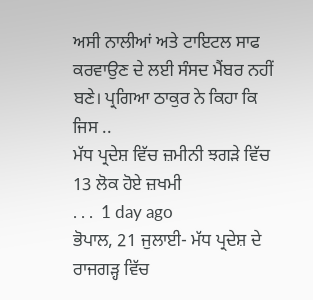ਅਸੀ ਨਾਲੀਆਂ ਅਤੇ ਟਾਇਟਲ ਸਾਫ ਕਰਵਾਉਣ ਦੇ ਲਈ ਸੰਸਦ ਮੈਂਬਰ ਨਹੀਂ ਬਣੇ। ਪ੍ਰਗਿਆ ਠਾਕੁਰ ਨੇ ਕਿਹਾ ਕਿ ਜਿਸ ..
ਮੱਧ ਪ੍ਰਦੇਸ਼ ਵਿੱਚ ਜ਼ਮੀਨੀ ਝਗੜੇ ਵਿੱਚ 13 ਲੋਕ ਹੋਏ ਜ਼ਖਮੀ
. . .  1 day ago
ਭੋਪਾਲ, 21 ਜੁਲਾਈ- ਮੱਧ ਪ੍ਰਦੇਸ਼ ਦੇ ਰਾਜਗੜ੍ਹ ਵਿੱਚ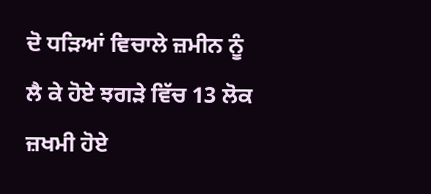ਦੋ ਧੜਿਆਂ ਵਿਚਾਲੇ ਜ਼ਮੀਨ ਨੂੰ ਲੈ ਕੇ ਹੋਏ ਝਗੜੇ ਵਿੱਚ 13 ਲੋਕ ਜ਼ਖਮੀ ਹੋਏ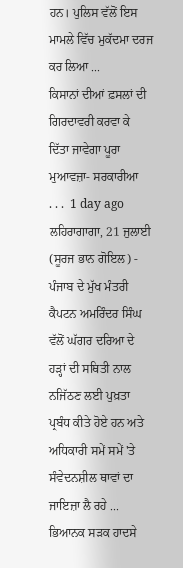ਹਨ। ਪੁਲਿਸ ਵੱਲੋਂ ਇਸ ਮਾਮਲੇ ਵਿੱਚ ਮੁਕੱਦਮਾ ਦਰਜ ਕਰ ਲਿਆ ...
ਕਿਸਾਨਾਂ ਦੀਆਂ ਫ਼ਸਲਾਂ ਦੀ ਗਿਰਦਾਵਰੀ ਕਰਵਾ ਕੇ ਦਿੱਤਾ ਜਾਵੇਗਾ ਪੂਰਾ ਮੁਆਵਜ਼ਾ- ਸਰਕਾਰੀਆ
. . .  1 day ago
ਲਹਿਰਾਗਾਗਾ, 21 ਜੁਲਾਈ (ਸੂਰਜ ਭਾਨ ਗੋਇਲ) - ਪੰਜਾਬ ਦੇ ਮੁੱਖ ਮੰਤਰੀ ਕੈਪਟਨ ਅਮਰਿੰਦਰ ਸਿੰਘ ਵੱਲੋਂ ਘੱਗਰ ਦਰਿਆ ਦੇ ਹੜ੍ਹਾਂ ਦੀ ਸਥਿਤੀ ਨਾਲ ਨਜਿੱਠਣ ਲਈ ਪੁਖ਼ਤਾ ਪ੍ਰਬੰਧ ਕੀਤੇ ਹੋਏ ਹਨ ਅਤੇ ਅਧਿਕਾਰੀ ਸਮੇਂ ਸਮੇਂ 'ਤੇ ਸੰਵੇਦਨਸ਼ੀਲ ਥਾਵਾਂ ਦਾ ਜਾਇਜ਼ਾ ਲੈ ਰਹੇ ...
ਭਿਆਨਕ ਸੜਕ ਹਾਦਸੇ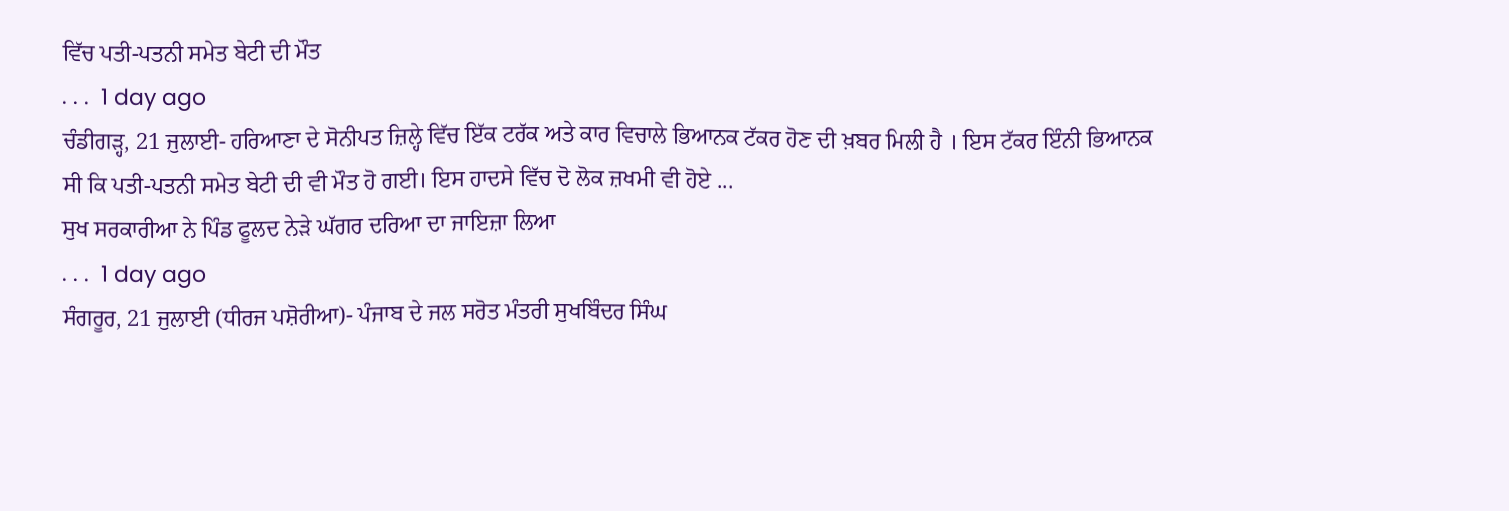ਵਿੱਚ ਪਤੀ-ਪਤਨੀ ਸਮੇਤ ਬੇਟੀ ਦੀ ਮੌਤ
. . .  1 day ago
ਚੰਡੀਗੜ੍ਹ, 21 ਜੁਲਾਈ- ਹਰਿਆਣਾ ਦੇ ਸੋਨੀਪਤ ਜ਼ਿਲ੍ਹੇ ਵਿੱਚ ਇੱਕ ਟਰੱਕ ਅਤੇ ਕਾਰ ਵਿਚਾਲੇ ਭਿਆਨਕ ਟੱਕਰ ਹੋਣ ਦੀ ਖ਼ਬਰ ਮਿਲੀ ਹੈ । ਇਸ ਟੱਕਰ ਇੰਨੀ ਭਿਆਨਕ ਸੀ ਕਿ ਪਤੀ-ਪਤਨੀ ਸਮੇਤ ਬੇਟੀ ਦੀ ਵੀ ਮੌਤ ਹੋ ਗਈ। ਇਸ ਹਾਦਸੇ ਵਿੱਚ ਦੋ ਲੋਕ ਜ਼ਖਮੀ ਵੀ ਹੋਏ ...
ਸੁਖ ਸਰਕਾਰੀਆ ਨੇ ਪਿੰਡ ਫੂਲਦ ਨੇੜੇ ਘੱਗਰ ਦਰਿਆ ਦਾ ਜਾਇਜ਼ਾ ਲਿਆ
. . .  1 day ago
ਸੰਗਰੂਰ, 21 ਜੁਲਾਈ (ਧੀਰਜ ਪਸ਼ੋਰੀਆ)- ਪੰਜਾਬ ਦੇ ਜਲ ਸਰੋਤ ਮੰਤਰੀ ਸੁਖਬਿੰਦਰ ਸਿੰਘ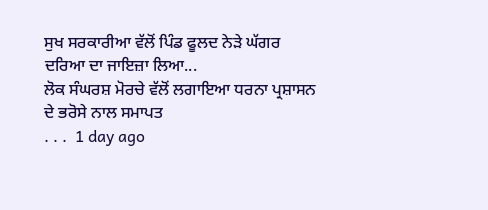ਸੁਖ ਸਰਕਾਰੀਆ ਵੱਲੋਂ ਪਿੰਡ ਫੂਲਦ ਨੇੜੇ ਘੱਗਰ ਦਰਿਆ ਦਾ ਜਾਇਜ਼ਾ ਲਿਆ...
ਲੋਕ ਸੰਘਰਸ਼ ਮੋਰਚੇ ਵੱਲੋਂ ਲਗਾਇਆ ਧਰਨਾ ਪ੍ਰਸ਼ਾਸਨ ਦੇ ਭਰੋਸੇ ਨਾਲ ਸਮਾਪਤ
. . .  1 day ago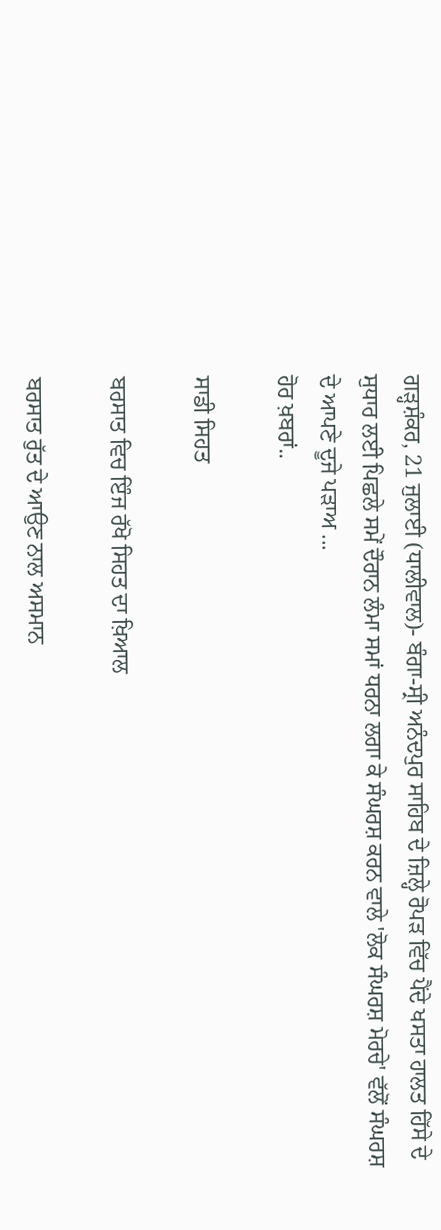ਗੜ੍ਹਸ਼ੰਕਰ, 21 ਜੁਲਾਈ (ਧਾਲੀਵਾਲ)- ਬੰਗਾ-ਸ੍ਰੀ ਅਨੰਦਪੁਰ ਸਾਹਿਬ ਦੇ ਜ਼ਿਲ੍ਹੇ ਰੋਪੜ ਵਿੱਚ ਪੈਂਦੇ ਖਸਤਾ ਹਾਲਤ ਹਿੱਸੇ ਦੇ ਸੁਧਾਰ ਲਈ ਪਿਛਲੇ ਸਮੇਂ ਦੌਰਾਨ ਲੰਮਾ ਸਮਾਂ ਧਰਨਾ ਲਗਾ ਕੇ ਸੰਘਰਸ਼ ਕਰਨ ਵਾਲੇ 'ਲੋਕ ਸੰਘਰਸ਼ ਮੋਰਚੇ' ਵੱਲੋਂ ਸੰਘਰਸ਼ ਦੇ ਆਪਣੇ ਦੂਜੇ ਪੜਾਅ ...
ਹੋਰ ਖ਼ਬਰਾਂ..

ਸਾਡੀ ਸਿਹਤ

ਬਰਸਾਤ ਵਿਚ ਇੰਜ ਰੱਖੋ ਸਿਹਤ ਦਾ ਖ਼ਿਆਲ

ਬਰਸਾਤ ਰੁੱਤ ਦੇ ਆਉਣ ਨਾਲ ਅਸਮਾਨ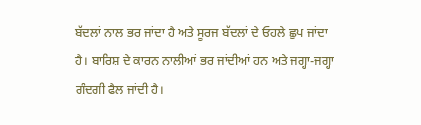ਬੱਦਲਾਂ ਨਾਲ ਭਰ ਜਾਂਦਾ ਹੈ ਅਤੇ ਸੂਰਜ ਬੱਦਲਾਂ ਦੇ ਓਹਲੇ ਛੁਪ ਜਾਂਦਾ ਹੈ। ਬਾਰਿਸ਼ ਦੇ ਕਾਰਨ ਨਾਲੀਆਂ ਭਰ ਜਾਂਦੀਆਂ ਹਨ ਅਤੇ ਜਗ੍ਹਾ-ਜਗ੍ਹਾ ਗੰਦਗੀ ਫੈਲ ਜਾਂਦੀ ਹੈ।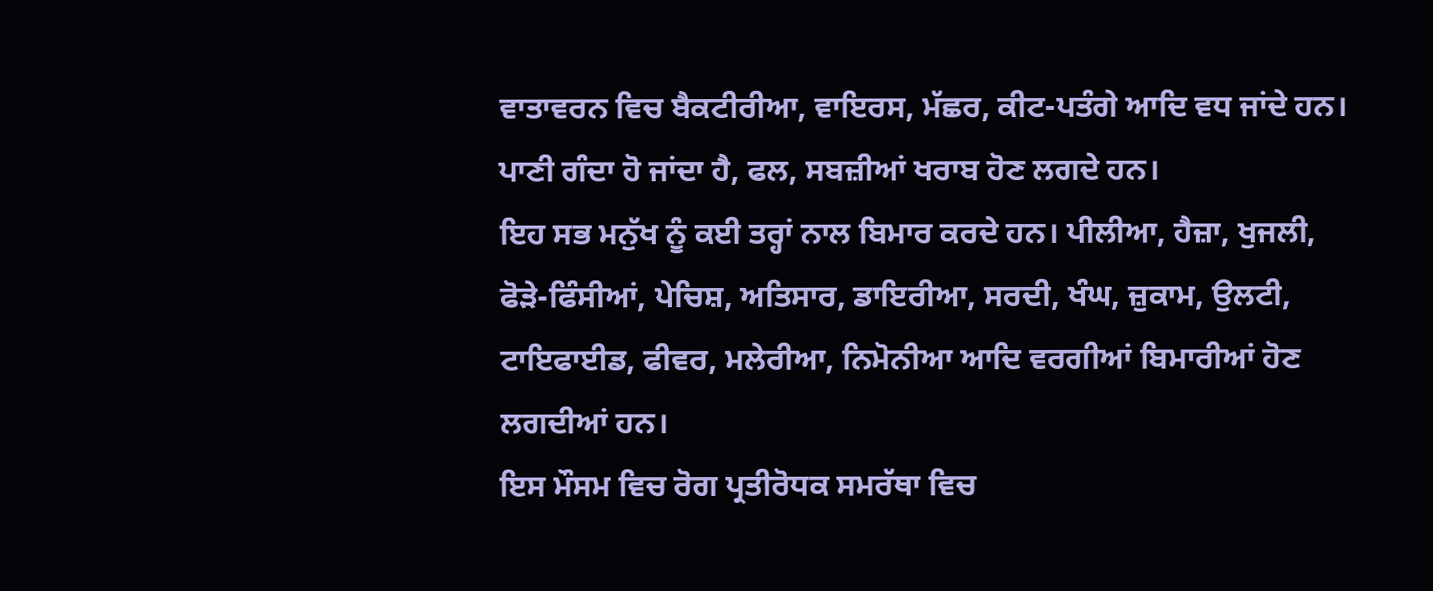ਵਾਤਾਵਰਨ ਵਿਚ ਬੈਕਟੀਰੀਆ, ਵਾਇਰਸ, ਮੱਛਰ, ਕੀਟ-ਪਤੰਗੇ ਆਦਿ ਵਧ ਜਾਂਦੇ ਹਨ। ਪਾਣੀ ਗੰਦਾ ਹੋ ਜਾਂਦਾ ਹੈ, ਫਲ, ਸਬਜ਼ੀਆਂ ਖਰਾਬ ਹੋਣ ਲਗਦੇ ਹਨ।
ਇਹ ਸਭ ਮਨੁੱਖ ਨੂੰ ਕਈ ਤਰ੍ਹਾਂ ਨਾਲ ਬਿਮਾਰ ਕਰਦੇ ਹਨ। ਪੀਲੀਆ, ਹੈਜ਼ਾ, ਖੁਜਲੀ, ਫੋੜੇ-ਫਿੰਸੀਆਂ, ਪੇਚਿਸ਼, ਅਤਿਸਾਰ, ਡਾਇਰੀਆ, ਸਰਦੀ, ਖੰਘ, ਜ਼ੁਕਾਮ, ਉਲਟੀ, ਟਾਇਫਾਈਡ, ਫੀਵਰ, ਮਲੇਰੀਆ, ਨਿਮੋਨੀਆ ਆਦਿ ਵਰਗੀਆਂ ਬਿਮਾਰੀਆਂ ਹੋਣ ਲਗਦੀਆਂ ਹਨ।
ਇਸ ਮੌਸਮ ਵਿਚ ਰੋਗ ਪ੍ਰਤੀਰੋਧਕ ਸਮਰੱਥਾ ਵਿਚ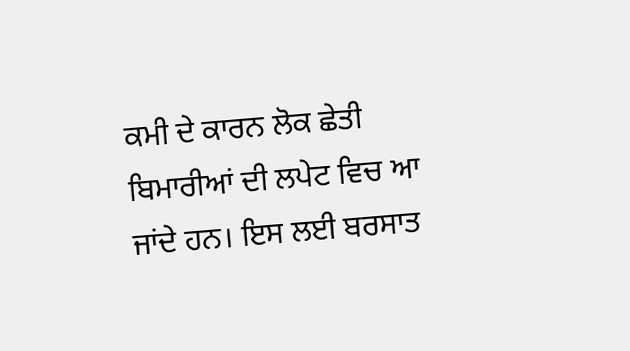ਕਮੀ ਦੇ ਕਾਰਨ ਲੋਕ ਛੇਤੀ ਬਿਮਾਰੀਆਂ ਦੀ ਲਪੇਟ ਵਿਚ ਆ ਜਾਂਦੇ ਹਨ। ਇਸ ਲਈ ਬਰਸਾਤ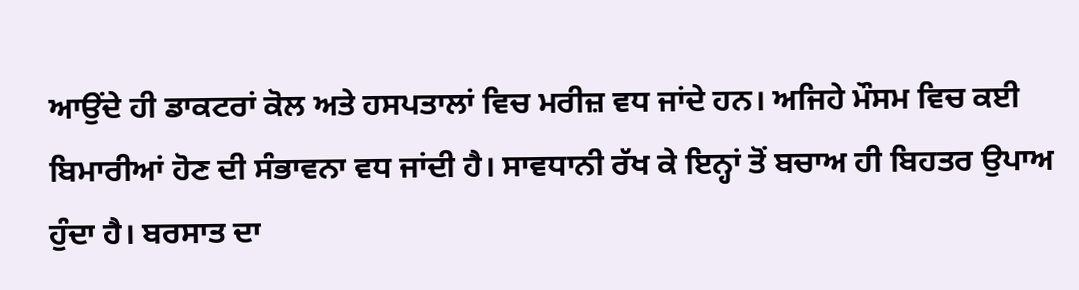ਆਉਂਦੇ ਹੀ ਡਾਕਟਰਾਂ ਕੋਲ ਅਤੇ ਹਸਪਤਾਲਾਂ ਵਿਚ ਮਰੀਜ਼ ਵਧ ਜਾਂਦੇ ਹਨ। ਅਜਿਹੇ ਮੌਸਮ ਵਿਚ ਕਈ ਬਿਮਾਰੀਆਂ ਹੋਣ ਦੀ ਸੰਭਾਵਨਾ ਵਧ ਜਾਂਦੀ ਹੈ। ਸਾਵਧਾਨੀ ਰੱਖ ਕੇ ਇਨ੍ਹਾਂ ਤੋਂ ਬਚਾਅ ਹੀ ਬਿਹਤਰ ਉਪਾਅ ਹੁੰਦਾ ਹੈ। ਬਰਸਾਤ ਦਾ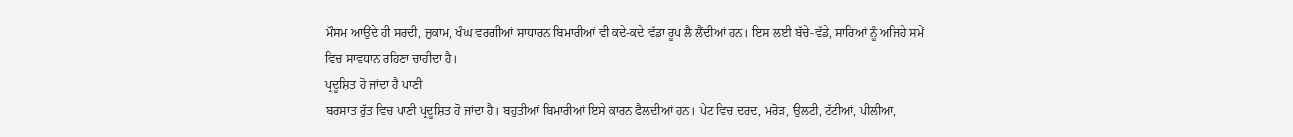ਮੌਸਮ ਆਉਂਦੇ ਹੀ ਸਰਦੀ, ਜ਼ੁਕਾਮ, ਖੰਘ ਵਰਗੀਆਂ ਸਾਧਾਰਨ ਬਿਮਾਰੀਆਂ ਵੀ ਕਦੇ-ਕਦੇ ਵੱਡਾ ਰੂਪ ਲੈ ਲੈਂਦੀਆਂ ਹਨ। ਇਸ ਲਈ ਬੱਚੇ-ਵੱਡੇ, ਸਾਰਿਆਂ ਨੂੰ ਅਜਿਹੇ ਸਮੇਂ ਵਿਚ ਸਾਵਧਾਨ ਰਹਿਣਾ ਚਾਹੀਦਾ ਹੈ।
ਪ੍ਰਦੂਸ਼ਿਤ ਹੋ ਜਾਂਦਾ ਹੈ ਪਾਣੀ
ਬਰਸਾਤ ਰੁੱਤ ਵਿਚ ਪਾਣੀ ਪ੍ਰਦੂਸ਼ਿਤ ਹੋ ਜਾਂਦਾ ਹੈ। ਬਹੁਤੀਆਂ ਬਿਮਾਰੀਆਂ ਇਸੇ ਕਾਰਨ ਫੈਲਦੀਆਂ ਹਨ। ਪੇਟ ਵਿਚ ਦਰਦ, ਮਰੋੜ, ਉਲਟੀ, ਟੱਟੀਆਂ, ਪੀਲੀਆ,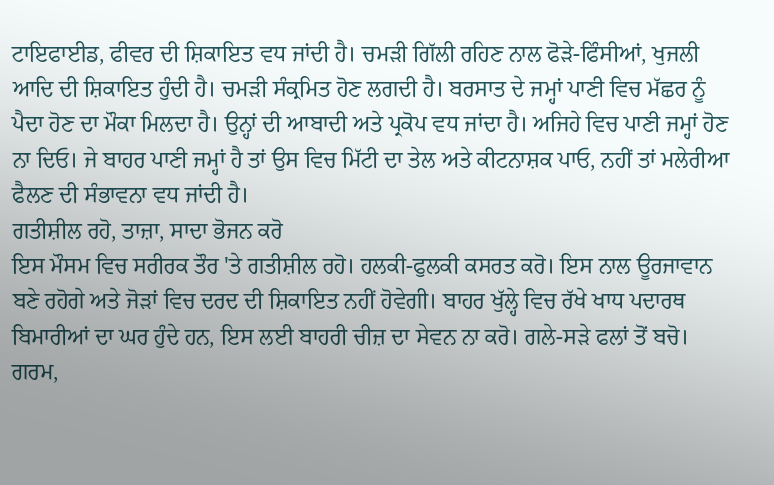ਟਾਇਫਾਈਡ, ਫੀਵਰ ਦੀ ਸ਼ਿਕਾਇਤ ਵਧ ਜਾਂਦੀ ਹੈ। ਚਮੜੀ ਗਿੱਲੀ ਰਹਿਣ ਨਾਲ ਫੋੜੇ-ਫਿੰਸੀਆਂ, ਖੁਜਲੀ ਆਦਿ ਦੀ ਸ਼ਿਕਾਇਤ ਹੁੰਦੀ ਹੈ। ਚਮੜੀ ਸੰਕ੍ਰਮਿਤ ਹੋਣ ਲਗਦੀ ਹੈ। ਬਰਸਾਤ ਦੇ ਜਮ੍ਹਾਂ ਪਾਣੀ ਵਿਚ ਮੱਛਰ ਨੂੰ ਪੈਦਾ ਹੋਣ ਦਾ ਮੌਕਾ ਮਿਲਦਾ ਹੈ। ਉਨ੍ਹਾਂ ਦੀ ਆਬਾਦੀ ਅਤੇ ਪ੍ਰਕੋਪ ਵਧ ਜਾਂਦਾ ਹੈ। ਅਜਿਹੇ ਵਿਚ ਪਾਣੀ ਜਮ੍ਹਾਂ ਹੋਣ ਨਾ ਦਿਓ। ਜੇ ਬਾਹਰ ਪਾਣੀ ਜਮ੍ਹਾਂ ਹੈ ਤਾਂ ਉਸ ਵਿਚ ਮਿੱਟੀ ਦਾ ਤੇਲ ਅਤੇ ਕੀਟਨਾਸ਼ਕ ਪਾਓ, ਨਹੀਂ ਤਾਂ ਮਲੇਰੀਆ ਫੈਲਣ ਦੀ ਸੰਭਾਵਨਾ ਵਧ ਜਾਂਦੀ ਹੈ।
ਗਤੀਸ਼ੀਲ ਰਹੋ, ਤਾਜ਼ਾ, ਸਾਦਾ ਭੋਜਨ ਕਰੋ
ਇਸ ਮੌਸਮ ਵਿਚ ਸਰੀਰਕ ਤੌਰ 'ਤੇ ਗਤੀਸ਼ੀਲ ਰਹੋ। ਹਲਕੀ-ਫੁਲਕੀ ਕਸਰਤ ਕਰੋ। ਇਸ ਨਾਲ ਊਰਜਾਵਾਨ ਬਣੇ ਰਹੋਗੇ ਅਤੇ ਜੋੜਾਂ ਵਿਚ ਦਰਦ ਦੀ ਸ਼ਿਕਾਇਤ ਨਹੀਂ ਹੋਵੇਗੀ। ਬਾਹਰ ਖੁੱਲ੍ਹੇ ਵਿਚ ਰੱਖੇ ਖਾਧ ਪਦਾਰਥ ਬਿਮਾਰੀਆਂ ਦਾ ਘਰ ਹੁੰਦੇ ਹਨ, ਇਸ ਲਈ ਬਾਹਰੀ ਚੀਜ਼ ਦਾ ਸੇਵਨ ਨਾ ਕਰੋ। ਗਲੇ-ਸੜੇ ਫਲਾਂ ਤੋਂ ਬਚੋ।
ਗਰਮ,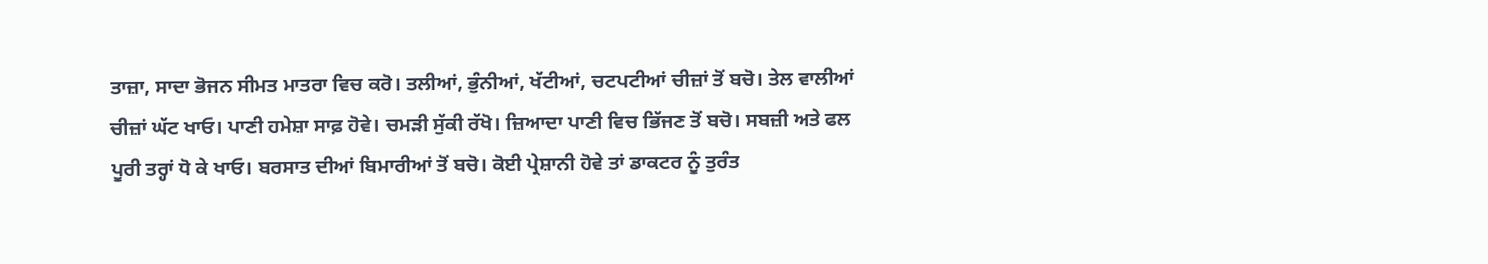ਤਾਜ਼ਾ, ਸਾਦਾ ਭੋਜਨ ਸੀਮਤ ਮਾਤਰਾ ਵਿਚ ਕਰੋ। ਤਲੀਆਂ, ਭੁੰਨੀਆਂ, ਖੱਟੀਆਂ, ਚਟਪਟੀਆਂ ਚੀਜ਼ਾਂ ਤੋਂ ਬਚੋ। ਤੇਲ ਵਾਲੀਆਂ ਚੀਜ਼ਾਂ ਘੱਟ ਖਾਓ। ਪਾਣੀ ਹਮੇਸ਼ਾ ਸਾਫ਼ ਹੋਵੇ। ਚਮੜੀ ਸੁੱਕੀ ਰੱਖੋ। ਜ਼ਿਆਦਾ ਪਾਣੀ ਵਿਚ ਭਿੱਜਣ ਤੋਂ ਬਚੋ। ਸਬਜ਼ੀ ਅਤੇ ਫਲ ਪੂਰੀ ਤਰ੍ਹਾਂ ਧੋ ਕੇ ਖਾਓ। ਬਰਸਾਤ ਦੀਆਂ ਬਿਮਾਰੀਆਂ ਤੋਂ ਬਚੋ। ਕੋਈ ਪ੍ਰੇਸ਼ਾਨੀ ਹੋਵੇ ਤਾਂ ਡਾਕਟਰ ਨੂੰ ਤੁਰੰਤ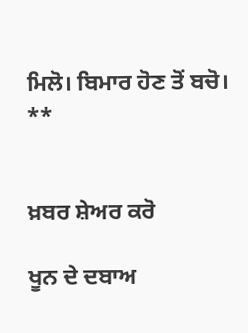ਮਿਲੋ। ਬਿਮਾਰ ਹੋਣ ਤੋਂ ਬਚੋ।
**


ਖ਼ਬਰ ਸ਼ੇਅਰ ਕਰੋ

ਖੂਨ ਦੇ ਦਬਾਅ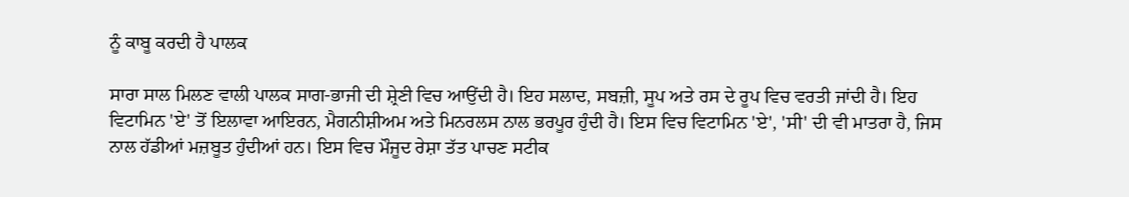ਨੂੰ ਕਾਬੂ ਕਰਦੀ ਹੈ ਪਾਲਕ

ਸਾਰਾ ਸਾਲ ਮਿਲਣ ਵਾਲੀ ਪਾਲਕ ਸਾਗ-ਭਾਜੀ ਦੀ ਸ਼੍ਰੇਣੀ ਵਿਚ ਆਉਂਦੀ ਹੈ। ਇਹ ਸਲਾਦ, ਸਬਜ਼ੀ, ਸੂਪ ਅਤੇ ਰਸ ਦੇ ਰੂਪ ਵਿਚ ਵਰਤੀ ਜਾਂਦੀ ਹੈ। ਇਹ ਵਿਟਾਮਿਨ 'ਏ' ਤੋਂ ਇਲਾਵਾ ਆਇਰਨ, ਮੈਗਨੀਸ਼ੀਅਮ ਅਤੇ ਮਿਨਰਲਸ ਨਾਲ ਭਰਪੂਰ ਹੁੰਦੀ ਹੈ। ਇਸ ਵਿਚ ਵਿਟਾਮਿਨ 'ਏ', 'ਸੀ' ਦੀ ਵੀ ਮਾਤਰਾ ਹੈ, ਜਿਸ ਨਾਲ ਹੱਡੀਆਂ ਮਜ਼ਬੂਤ ਹੁੰਦੀਆਂ ਹਨ। ਇਸ ਵਿਚ ਮੌਜੂਦ ਰੇਸ਼ਾ ਤੱਤ ਪਾਚਣ ਸਟੀਕ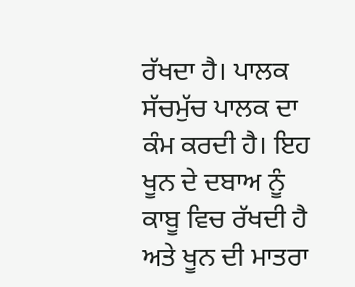ਰੱਖਦਾ ਹੈ। ਪਾਲਕ ਸੱਚਮੁੱਚ ਪਾਲਕ ਦਾ ਕੰਮ ਕਰਦੀ ਹੈ। ਇਹ ਖੂਨ ਦੇ ਦਬਾਅ ਨੂੰ ਕਾਬੂ ਵਿਚ ਰੱਖਦੀ ਹੈ ਅਤੇ ਖੂਨ ਦੀ ਮਾਤਰਾ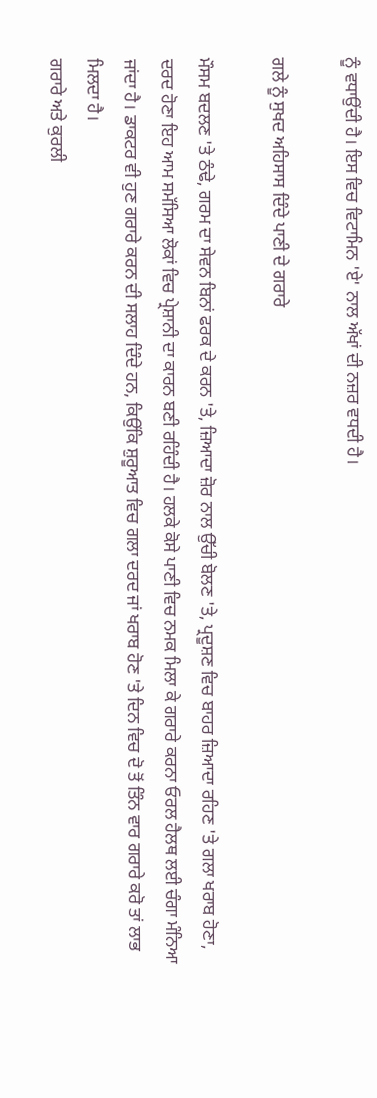ਨੂੰ ਵਧਾਉਂਦੀ ਹੈ। ਇਸ ਵਿਚ ਵਿਟਾਮਿਨ 'ਏ' ਨਾਲ ਅੱਖਾਂ ਦੀ ਨਜ਼ਰ ਵਧਦੀ ਹੈ।

ਗਲੇ ਨੂੰ ਸੁਖਦ ਅਹਿਸਾਸ ਦਿੰਦੇ ਪਾਣੀ ਦੇ ਗਰਾਰੇ

ਮੌਸਮ ਬਦਲਣ 'ਤੇ ਠੰਢੇ, ਗਰਮ ਦਾ ਸੇਵਨ ਬਿਨਾਂ ਫਰਕ ਦੇ ਕਰਨ 'ਤੇ, ਜ਼ਿਆਦਾ ਜ਼ੋਰ ਨਾਲ ਉੱਚੀ ਬੋਲਣ 'ਤੇ, ਪ੍ਰਦੂਸ਼ਣ ਵਿਚ ਬਾਹਰ ਜ਼ਿਆਦਾ ਰਹਿਣ 'ਤੇ ਗਲਾ ਖਰਾਬ ਹੋਣਾ, ਦਰਦ ਹੋਣਾ ਇਹ ਆਮ ਸਮੱਸਿਆ ਲੋਕਾਂ ਵਿਚ ਪ੍ਰੇਸ਼ਾਨੀ ਦਾ ਕਾਰਨ ਬਣੀ ਰਹਿੰਦੀ ਹੈ। ਹਲਕੇ ਕੋਸੇ ਪਾਣੀ ਵਿਚ ਨਮਕ ਮਿਲਾ ਕੇ ਗਰਾਰੇ ਕਰਨਾ ਓਰਲ ਹੈਲਥ ਲਈ ਚੰਗਾ ਮੰਨਿਆ ਜਾਂਦਾ ਹੈ। ਡਾਕਟਰ ਵੀ ਹੁਣ ਗਰਾਰੇ ਕਰਨ ਦੀ ਸਲਾਹ ਦਿੰਦੇ ਹਨ, ਕਿਉਂਕਿ ਸ਼ੁਰੂਆਤ ਵਿਚ ਗਲਾ ਦਰਦ ਜਾਂ ਖਰਾਬ ਹੋਣ 'ਤੇ ਦਿਨ ਵਿਚ ਦੋ ਤੋਂ ਤਿੰਨ ਵਾਰ ਗਰਾਰੇ ਕਰੋ ਤਾਂ ਲਾਭ ਮਿਲਦਾ ਹੈ।
ਗਰਾਰੇ ਅਤੇ ਕੁਰਲੀ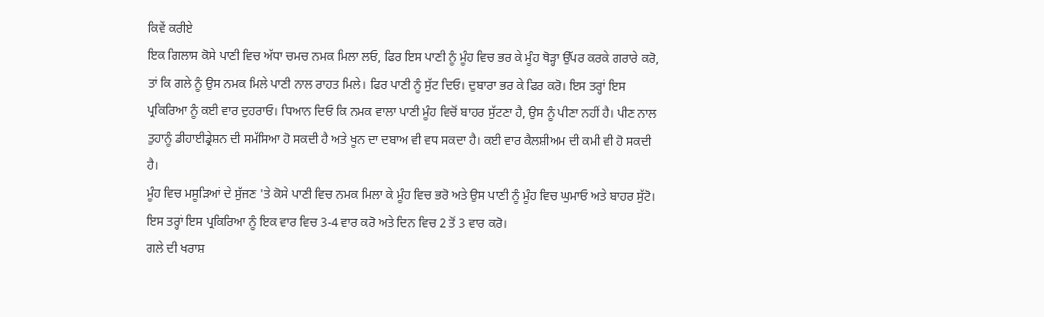ਕਿਵੇਂ ਕਰੀਏ
ਇਕ ਗਿਲਾਸ ਕੋਸੇ ਪਾਣੀ ਵਿਚ ਅੱਧਾ ਚਮਚ ਨਮਕ ਮਿਲਾ ਲਓ, ਫਿਰ ਇਸ ਪਾਣੀ ਨੂੰ ਮੂੰਹ ਵਿਚ ਭਰ ਕੇ ਮੂੰਹ ਥੋੜ੍ਹਾ ਉੱਪਰ ਕਰਕੇ ਗਰਾਰੇ ਕਰੋ, ਤਾਂ ਕਿ ਗਲੇ ਨੂੰ ਉਸ ਨਮਕ ਮਿਲੇ ਪਾਣੀ ਨਾਲ ਰਾਹਤ ਮਿਲੇ। ਫਿਰ ਪਾਣੀ ਨੂੰ ਸੁੱਟ ਦਿਓ। ਦੁਬਾਰਾ ਭਰ ਕੇ ਫਿਰ ਕਰੋ। ਇਸ ਤਰ੍ਹਾਂ ਇਸ ਪ੍ਰਕਿਰਿਆ ਨੂੰ ਕਈ ਵਾਰ ਦੁਹਰਾਓ। ਧਿਆਨ ਦਿਓ ਕਿ ਨਮਕ ਵਾਲਾ ਪਾਣੀ ਮੂੰਹ ਵਿਚੋਂ ਬਾਹਰ ਸੁੱਟਣਾ ਹੈ, ਉਸ ਨੂੰ ਪੀਣਾ ਨਹੀਂ ਹੈ। ਪੀਣ ਨਾਲ ਤੁਹਾਨੂੰ ਡੀਹਾਈਡ੍ਰੇਸ਼ਨ ਦੀ ਸਮੱਸਿਆ ਹੋ ਸਕਦੀ ਹੈ ਅਤੇ ਖੂਨ ਦਾ ਦਬਾਅ ਵੀ ਵਧ ਸਕਦਾ ਹੈ। ਕਈ ਵਾਰ ਕੈਲਸ਼ੀਅਮ ਦੀ ਕਮੀ ਵੀ ਹੋ ਸਕਦੀ ਹੈ।
ਮੂੰਹ ਵਿਚ ਮਸੂੜਿਆਂ ਦੇ ਸੁੱਜਣ 'ਤੇ ਕੋਸੇ ਪਾਣੀ ਵਿਚ ਨਮਕ ਮਿਲਾ ਕੇ ਮੂੰਹ ਵਿਚ ਭਰੋ ਅਤੇ ਉਸ ਪਾਣੀ ਨੂੰ ਮੂੰਹ ਵਿਚ ਘੁਮਾਓ ਅਤੇ ਬਾਹਰ ਸੁੱਟੋ। ਇਸ ਤਰ੍ਹਾਂ ਇਸ ਪ੍ਰਕਿਰਿਆ ਨੂੰ ਇਕ ਵਾਰ ਵਿਚ 3-4 ਵਾਰ ਕਰੋ ਅਤੇ ਦਿਨ ਵਿਚ 2 ਤੋਂ 3 ਵਾਰ ਕਰੋ।
ਗਲੇ ਦੀ ਖਰਾਸ਼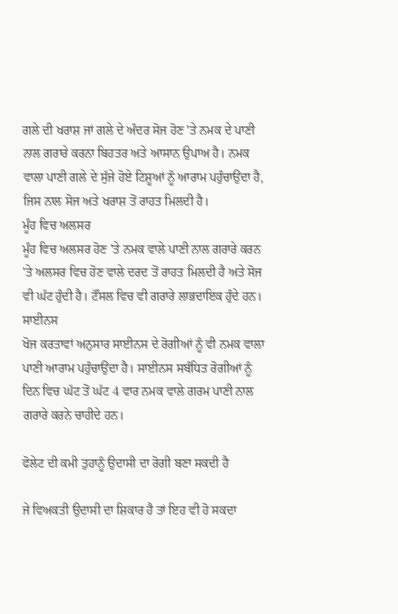ਗਲੇ ਦੀ ਖਰਾਸ਼ ਜਾਂ ਗਲੇ ਦੇ ਅੰਦਰ ਸੋਜ ਹੋਣ 'ਤੇ ਨਮਕ ਦੇ ਪਾਣੀ ਨਾਲ ਗਰਾਰੇ ਕਰਨਾ ਬਿਹਤਰ ਅਤੇ ਆਸਾਨ ਉਪਾਅ ਹੈ। ਨਮਕ ਵਾਲਾ ਪਾਣੀ ਗਲੇ ਦੇ ਸੁੱਜੇ ਹੋਏ ਟਿਸ਼ੂਆਂ ਨੂੰ ਆਰਾਮ ਪਹੁੰਚਾਉਂਦਾ ਹੈ, ਜਿਸ ਨਾਲ ਸੋਜ ਅਤੇ ਖਰਾਸ਼ ਤੋਂ ਰਾਹਤ ਮਿਲਦੀ ਹੈ।
ਮੂੰਹ ਵਿਚ ਅਲਸਰ
ਮੂੰਹ ਵਿਚ ਅਲਸਰ ਹੋਣ 'ਤੇ ਨਮਕ ਵਾਲੇ ਪਾਣੀ ਨਾਲ ਗਰਾਰੇ ਕਰਨ 'ਤੇ ਅਲਸਰ ਵਿਚ ਹੋਣ ਵਾਲੇ ਦਰਦ ਤੋਂ ਰਾਹਤ ਮਿਲਦੀ ਹੈ ਅਤੇ ਸੋਜ ਵੀ ਘੱਟ ਹੁੰਦੀ ਹੈ। ਟੌਂਸਲ ਵਿਚ ਵੀ ਗਰਾਰੇ ਲਾਭਦਾਇਕ ਹੁੰਦੇ ਹਨ।
ਸਾਈਨਸ
ਖੋਜ ਕਰਤਾਵਾਂ ਅਨੁਸਾਰ ਸਾਈਨਸ ਦੇ ਰੋਗੀਆਂ ਨੂੰ ਵੀ ਨਮਕ ਵਾਲਾ ਪਾਣੀ ਆਰਾਮ ਪਹੁੰਚਾਉਂਦਾ ਹੈ। ਸਾਈਨਸ ਸਬੰਧਿਤ ਰੋਗੀਆਂ ਨੂੰ ਦਿਨ ਵਿਚ ਘੱਟ ਤੋਂ ਘੱਟ 4 ਵਾਰ ਨਮਕ ਵਾਲੇ ਗਰਮ ਪਾਣੀ ਨਾਲ ਗਰਾਰੇ ਕਰਨੇ ਚਾਹੀਦੇ ਹਨ।

ਫੋਲੇਟ ਦੀ ਕਮੀ ਤੁਹਾਨੂੰ ਉਦਾਸੀ ਦਾ ਰੋਗੀ ਬਣਾ ਸਕਦੀ ਹੈ

ਜੇ ਵਿਅਕਤੀ ਉਦਾਸੀ ਦਾ ਸ਼ਿਕਾਰ ਹੈ ਤਾਂ ਇਹ ਵੀ ਹੋ ਸਕਦਾ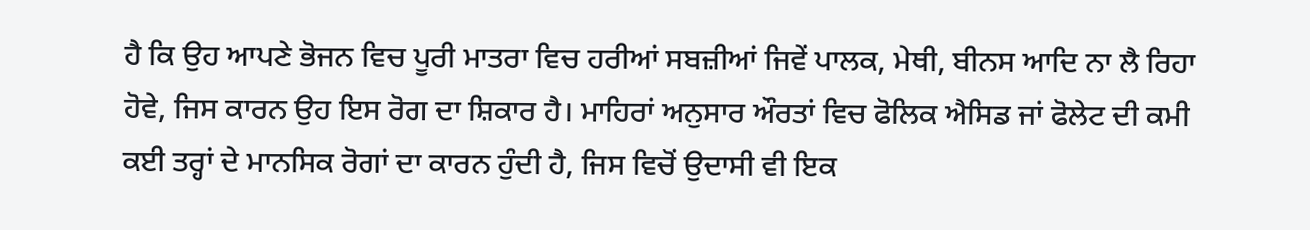ਹੈ ਕਿ ਉਹ ਆਪਣੇ ਭੋਜਨ ਵਿਚ ਪੂਰੀ ਮਾਤਰਾ ਵਿਚ ਹਰੀਆਂ ਸਬਜ਼ੀਆਂ ਜਿਵੇਂ ਪਾਲਕ, ਮੇਥੀ, ਬੀਨਸ ਆਦਿ ਨਾ ਲੈ ਰਿਹਾ ਹੋਵੇ, ਜਿਸ ਕਾਰਨ ਉਹ ਇਸ ਰੋਗ ਦਾ ਸ਼ਿਕਾਰ ਹੈ। ਮਾਹਿਰਾਂ ਅਨੁਸਾਰ ਔਰਤਾਂ ਵਿਚ ਫੋਲਿਕ ਐਸਿਡ ਜਾਂ ਫੋਲੇਟ ਦੀ ਕਮੀ ਕਈ ਤਰ੍ਹਾਂ ਦੇ ਮਾਨਸਿਕ ਰੋਗਾਂ ਦਾ ਕਾਰਨ ਹੁੰਦੀ ਹੈ, ਜਿਸ ਵਿਚੋਂ ਉਦਾਸੀ ਵੀ ਇਕ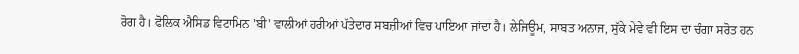ਰੋਗ ਹੈ। ਫੋਲਿਕ ਐਸਿਡ ਵਿਟਾਮਿਨ 'ਬੀ' ਵਾਲੀਆਂ ਹਰੀਆਂ ਪੱਤੇਦਾਰ ਸਬਜ਼ੀਆਂ ਵਿਚ ਪਾਇਆ ਜਾਂਦਾ ਹੈ। ਲੇਜਿਊਮ, ਸਾਬਤ ਅਨਾਜ, ਸੁੱਕੇ ਮੇਵੇ ਵੀ ਇਸ ਦਾ ਚੰਗਾ ਸਰੋਤ ਹਨ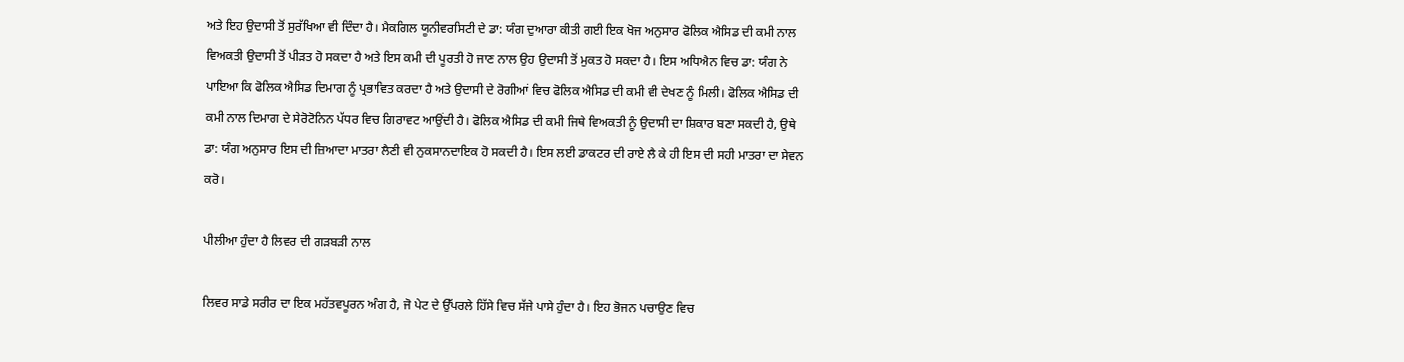ਅਤੇ ਇਹ ਉਦਾਸੀ ਤੋਂ ਸੁਰੱਖਿਆ ਵੀ ਦਿੰਦਾ ਹੈ। ਮੈਕਗਿਲ ਯੂਨੀਵਰਸਿਟੀ ਦੇ ਡਾ: ਯੰਗ ਦੁਆਰਾ ਕੀਤੀ ਗਈ ਇਕ ਖੋਜ ਅਨੁਸਾਰ ਫੋਲਿਕ ਐਸਿਡ ਦੀ ਕਮੀ ਨਾਲ ਵਿਅਕਤੀ ਉਦਾਸੀ ਤੋਂ ਪੀੜਤ ਹੋ ਸਕਦਾ ਹੈ ਅਤੇ ਇਸ ਕਮੀ ਦੀ ਪੂਰਤੀ ਹੋ ਜਾਣ ਨਾਲ ਉਹ ਉਦਾਸੀ ਤੋਂ ਮੁਕਤ ਹੋ ਸਕਦਾ ਹੈ। ਇਸ ਅਧਿਐਨ ਵਿਚ ਡਾ: ਯੰਗ ਨੇ ਪਾਇਆ ਕਿ ਫੋਲਿਕ ਐਸਿਡ ਦਿਮਾਗ ਨੂੰ ਪ੍ਰਭਾਵਿਤ ਕਰਦਾ ਹੈ ਅਤੇ ਉਦਾਸੀ ਦੇ ਰੋਗੀਆਂ ਵਿਚ ਫੋਲਿਕ ਐਸਿਡ ਦੀ ਕਮੀ ਵੀ ਦੇਖਣ ਨੂੰ ਮਿਲੀ। ਫੋਲਿਕ ਐਸਿਡ ਦੀ ਕਮੀ ਨਾਲ ਦਿਮਾਗ ਦੇ ਸੇਰੋਟੋਨਿਨ ਪੱਧਰ ਵਿਚ ਗਿਰਾਵਟ ਆਉਂਦੀ ਹੈ। ਫੋਲਿਕ ਐਸਿਡ ਦੀ ਕਮੀ ਜਿਥੇ ਵਿਅਕਤੀ ਨੂੰ ਉਦਾਸੀ ਦਾ ਸ਼ਿਕਾਰ ਬਣਾ ਸਕਦੀ ਹੈ, ਉਥੇ ਡਾ: ਯੰਗ ਅਨੁਸਾਰ ਇਸ ਦੀ ਜ਼ਿਆਦਾ ਮਾਤਰਾ ਲੈਣੀ ਵੀ ਨੁਕਸਾਨਦਾਇਕ ਹੋ ਸਕਦੀ ਹੈ। ਇਸ ਲਈ ਡਾਕਟਰ ਦੀ ਰਾਏ ਲੈ ਕੇ ਹੀ ਇਸ ਦੀ ਸਹੀ ਮਾਤਰਾ ਦਾ ਸੇਵਨ ਕਰੋ।

ਪੀਲੀਆ ਹੁੰਦਾ ਹੈ ਲਿਵਰ ਦੀ ਗੜਬੜੀ ਨਾਲ

ਲਿਵਰ ਸਾਡੇ ਸਰੀਰ ਦਾ ਇਕ ਮਹੱਤਵਪੂਰਨ ਅੰਗ ਹੈ, ਜੋ ਪੇਟ ਦੇ ਉੱਪਰਲੇ ਹਿੱਸੇ ਵਿਚ ਸੱਜੇ ਪਾਸੇ ਹੁੰਦਾ ਹੈ। ਇਹ ਭੋਜਨ ਪਚਾਉਣ ਵਿਚ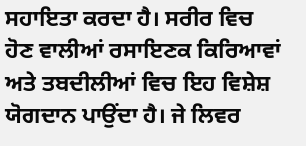ਸਹਾਇਤਾ ਕਰਦਾ ਹੈ। ਸਰੀਰ ਵਿਚ ਹੋਣ ਵਾਲੀਆਂ ਰਸਾਇਣਕ ਕਿਰਿਆਵਾਂ ਅਤੇ ਤਬਦੀਲੀਆਂ ਵਿਚ ਇਹ ਵਿਸ਼ੇਸ਼ ਯੋਗਦਾਨ ਪਾਉਂਦਾ ਹੈ। ਜੇ ਲਿਵਰ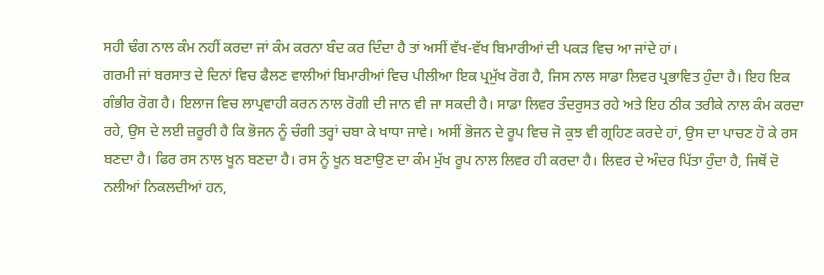ਸਹੀ ਢੰਗ ਨਾਲ ਕੰਮ ਨਹੀਂ ਕਰਦਾ ਜਾਂ ਕੰਮ ਕਰਨਾ ਬੰਦ ਕਰ ਦਿੰਦਾ ਹੈ ਤਾਂ ਅਸੀਂ ਵੱਖ-ਵੱਖ ਬਿਮਾਰੀਆਂ ਦੀ ਪਕੜ ਵਿਚ ਆ ਜਾਂਦੇ ਹਾਂ।
ਗਰਮੀ ਜਾਂ ਬਰਸਾਤ ਦੇ ਦਿਨਾਂ ਵਿਚ ਫੈਲਣ ਵਾਲੀਆਂ ਬਿਮਾਰੀਆਂ ਵਿਚ ਪੀਲੀਆ ਇਕ ਪ੍ਰਮੁੱਖ ਰੋਗ ਹੈ, ਜਿਸ ਨਾਲ ਸਾਡਾ ਲਿਵਰ ਪ੍ਰਭਾਵਿਤ ਹੁੰਦਾ ਹੈ। ਇਹ ਇਕ ਗੰਭੀਰ ਰੋਗ ਹੈ। ਇਲਾਜ ਵਿਚ ਲਾਪ੍ਰਵਾਹੀ ਕਰਨ ਨਾਲ ਰੋਗੀ ਦੀ ਜਾਨ ਵੀ ਜਾ ਸਕਦੀ ਹੈ। ਸਾਡਾ ਲਿਵਰ ਤੰਦਰੁਸਤ ਰਹੇ ਅਤੇ ਇਹ ਠੀਕ ਤਰੀਕੇ ਨਾਲ ਕੰਮ ਕਰਦਾ ਰਹੇ, ਉਸ ਦੇ ਲਈ ਜ਼ਰੂਰੀ ਹੈ ਕਿ ਭੋਜਨ ਨੂੰ ਚੰਗੀ ਤਰ੍ਹਾਂ ਚਬਾ ਕੇ ਖਾਧਾ ਜਾਵੇ। ਅਸੀਂ ਭੋਜਨ ਦੇ ਰੂਪ ਵਿਚ ਜੋ ਕੁਝ ਵੀ ਗ੍ਰਹਿਣ ਕਰਦੇ ਹਾਂ, ਉਸ ਦਾ ਪਾਚਣ ਹੋ ਕੇ ਰਸ ਬਣਦਾ ਹੈ। ਫਿਰ ਰਸ ਨਾਲ ਖੂਨ ਬਣਦਾ ਹੈ। ਰਸ ਨੂੰ ਖੂਨ ਬਣਾਉਣ ਦਾ ਕੰਮ ਮੁੱਖ ਰੂਪ ਨਾਲ ਲਿਵਰ ਹੀ ਕਰਦਾ ਹੈ। ਲਿਵਰ ਦੇ ਅੰਦਰ ਪਿੱਤਾ ਹੁੰਦਾ ਹੈ, ਜਿਥੋਂ ਦੋ ਨਲੀਆਂ ਨਿਕਲਦੀਆਂ ਹਨ,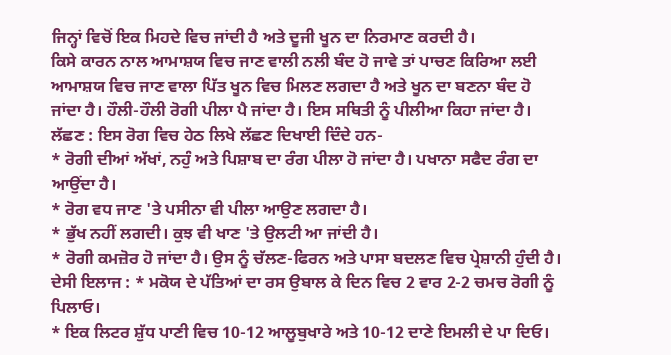ਜਿਨ੍ਹਾਂ ਵਿਚੋਂ ਇਕ ਮਿਹਦੇ ਵਿਚ ਜਾਂਦੀ ਹੈ ਅਤੇ ਦੂਜੀ ਖੂਨ ਦਾ ਨਿਰਮਾਣ ਕਰਦੀ ਹੈ।
ਕਿਸੇ ਕਾਰਨ ਨਾਲ ਆਮਾਸ਼ਯ ਵਿਚ ਜਾਣ ਵਾਲੀ ਨਲੀ ਬੰਦ ਹੋ ਜਾਵੇ ਤਾਂ ਪਾਚਣ ਕਿਰਿਆ ਲਈ ਆਮਾਸ਼ਯ ਵਿਚ ਜਾਣ ਵਾਲਾ ਪਿੱਤ ਖੂਨ ਵਿਚ ਮਿਲਣ ਲਗਦਾ ਹੈ ਅਤੇ ਖੂਨ ਦਾ ਬਣਨਾ ਬੰਦ ਹੋ ਜਾਂਦਾ ਹੈ। ਹੌਲੀ-ਹੌਲੀ ਰੋਗੀ ਪੀਲਾ ਪੈ ਜਾਂਦਾ ਹੈ। ਇਸ ਸਥਿਤੀ ਨੂੰ ਪੀਲੀਆ ਕਿਹਾ ਜਾਂਦਾ ਹੈ।
ਲੱਛਣ : ਇਸ ਰੋਗ ਵਿਚ ਹੇਠ ਲਿਖੇ ਲੱਛਣ ਦਿਖਾਈ ਦਿੰਦੇ ਹਨ-
* ਰੋਗੀ ਦੀਆਂ ਅੱਖਾਂ, ਨਹੁੰ ਅਤੇ ਪਿਸ਼ਾਬ ਦਾ ਰੰਗ ਪੀਲਾ ਹੋ ਜਾਂਦਾ ਹੈ। ਪਖਾਨਾ ਸਫੈਦ ਰੰਗ ਦਾ ਆਉਂਦਾ ਹੈ।
* ਰੋਗ ਵਧ ਜਾਣ 'ਤੇ ਪਸੀਨਾ ਵੀ ਪੀਲਾ ਆਉਣ ਲਗਦਾ ਹੈ।
* ਭੁੱਖ ਨਹੀਂ ਲਗਦੀ। ਕੁਝ ਵੀ ਖਾਣ 'ਤੇ ਉਲਟੀ ਆ ਜਾਂਦੀ ਹੈ।
* ਰੋਗੀ ਕਮਜ਼ੋਰ ਹੋ ਜਾਂਦਾ ਹੈ। ਉਸ ਨੂੰ ਚੱਲਣ-ਫਿਰਨ ਅਤੇ ਪਾਸਾ ਬਦਲਣ ਵਿਚ ਪ੍ਰੇਸ਼ਾਨੀ ਹੁੰਦੀ ਹੈ।
ਦੇਸੀ ਇਲਾਜ : * ਮਕੋਯ ਦੇ ਪੱਤਿਆਂ ਦਾ ਰਸ ਉਬਾਲ ਕੇ ਦਿਨ ਵਿਚ 2 ਵਾਰ 2-2 ਚਮਚ ਰੋਗੀ ਨੂੰ ਪਿਲਾਓ।
* ਇਕ ਲਿਟਰ ਸ਼ੁੱਧ ਪਾਣੀ ਵਿਚ 10-12 ਆਲੂਬੁਖਾਰੇ ਅਤੇ 10-12 ਦਾਣੇ ਇਮਲੀ ਦੇ ਪਾ ਦਿਓ।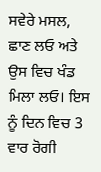ਸਵੇਰੇ ਮਸਲ, ਛਾਣ ਲਓ ਅਤੇ ਉਸ ਵਿਚ ਖੰਡ ਮਿਲਾ ਲਓ। ਇਸ ਨੂੰ ਦਿਨ ਵਿਚ 3 ਵਾਰ ਰੋਗੀ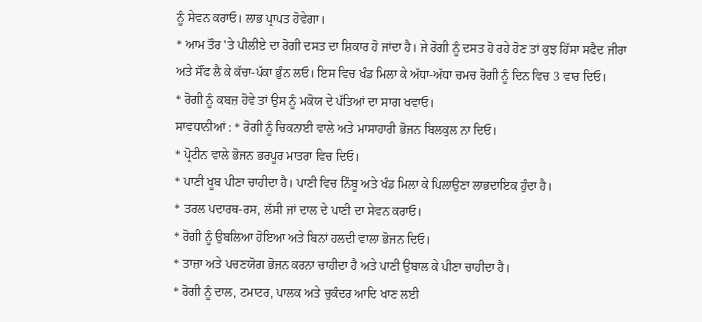ਨੂੰ ਸੇਵਨ ਕਰਾਓ। ਲਾਭ ਪ੍ਰਾਪਤ ਹੋਵੇਗਾ।
* ਆਮ ਤੌਰ 'ਤੇ ਪੀਲੀਏ ਦਾ ਰੋਗੀ ਦਸਤ ਦਾ ਸ਼ਿਕਾਰ ਹੋ ਜਾਂਦਾ ਹੈ। ਜੇ ਰੋਗੀ ਨੂੰ ਦਸਤ ਹੋ ਰਹੇ ਹੋਣ ਤਾਂ ਕੁਝ ਹਿੱਸਾ ਸਫੈਦ ਜੀਰਾ ਅਤੇ ਸੌਂਫ ਲੈ ਕੇ ਕੱਚਾ-ਪੱਕਾ ਭੁੰਨ ਲਓ। ਇਸ ਵਿਚ ਖੰਡ ਮਿਲਾ ਕੇ ਅੱਧਾ-ਅੱਧਾ ਚਮਚ ਰੋਗੀ ਨੂੰ ਦਿਨ ਵਿਚ 3 ਵਾਰ ਦਿਓ।
* ਰੋਗੀ ਨੂੰ ਕਬਜ਼ ਹੋਵੇ ਤਾਂ ਉਸ ਨੂੰ ਮਕੋਯ ਦੇ ਪੱਤਿਆਂ ਦਾ ਸਾਗ ਖਵਾਓ।
ਸਾਵਧਾਨੀਆਂ : * ਰੋਗੀ ਨੂੰ ਚਿਕਨਾਈ ਵਾਲੇ ਅਤੇ ਮਾਸਾਹਾਰੀ ਭੋਜਨ ਬਿਲਕੁਲ ਨਾ ਦਿਓ।
* ਪ੍ਰੋਟੀਨ ਵਾਲੇ ਭੋਜਨ ਭਰਪੂਰ ਮਾਤਰਾ ਵਿਚ ਦਿਓ।
* ਪਾਣੀ ਖੂਬ ਪੀਣਾ ਚਾਹੀਦਾ ਹੈ। ਪਾਣੀ ਵਿਚ ਨਿੰਬੂ ਅਤੇ ਖੰਡ ਮਿਲਾ ਕੇ ਪਿਲਾਉਣਾ ਲਾਭਦਾਇਕ ਹੁੰਦਾ ਹੈ।
* ਤਰਲ ਪਦਾਰਥ-ਰਸ, ਲੱਸੀ ਜਾਂ ਦਾਲ ਦੇ ਪਾਣੀ ਦਾ ਸੇਵਨ ਕਰਾਓ।
* ਰੋਗੀ ਨੂੰ ਉਬਲਿਆ ਹੋਇਆ ਅਤੇ ਬਿਨਾਂ ਹਲਦੀ ਵਾਲਾ ਭੋਜਨ ਦਿਓ।
* ਤਾਜ਼ਾ ਅਤੇ ਪਚਣਯੋਗ ਭੋਜਨ ਕਰਨਾ ਚਾਹੀਦਾ ਹੈ ਅਤੇ ਪਾਣੀ ਉਬਾਲ ਕੇ ਪੀਣਾ ਚਾਹੀਦਾ ਹੈ।
* ਰੋਗੀ ਨੂੰ ਦਾਲ, ਟਮਾਟਰ, ਪਾਲਕ ਅਤੇ ਚੁਕੰਦਰ ਆਦਿ ਖਾਣ ਲਈ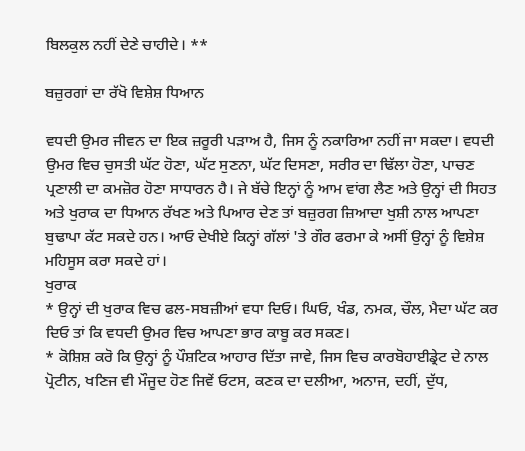ਬਿਲਕੁਲ ਨਹੀਂ ਦੇਣੇ ਚਾਹੀਦੇ। **

ਬਜ਼ੁਰਗਾਂ ਦਾ ਰੱਖੋ ਵਿਸ਼ੇਸ਼ ਧਿਆਨ

ਵਧਦੀ ਉਮਰ ਜੀਵਨ ਦਾ ਇਕ ਜ਼ਰੂਰੀ ਪੜਾਅ ਹੈ, ਜਿਸ ਨੂੰ ਨਕਾਰਿਆ ਨਹੀਂ ਜਾ ਸਕਦਾ। ਵਧਦੀ ਉਮਰ ਵਿਚ ਚੁਸਤੀ ਘੱਟ ਹੋਣਾ, ਘੱਟ ਸੁਣਨਾ, ਘੱਟ ਦਿਸਣਾ, ਸਰੀਰ ਦਾ ਢਿੱਲਾ ਹੋਣਾ, ਪਾਚਣ ਪ੍ਰਣਾਲੀ ਦਾ ਕਮਜ਼ੋਰ ਹੋਣਾ ਸਾਧਾਰਨ ਹੈ। ਜੇ ਬੱਚੇ ਇਨ੍ਹਾਂ ਨੂੰ ਆਮ ਵਾਂਗ ਲੈਣ ਅਤੇ ਉਨ੍ਹਾਂ ਦੀ ਸਿਹਤ ਅਤੇ ਖੁਰਾਕ ਦਾ ਧਿਆਨ ਰੱਖਣ ਅਤੇ ਪਿਆਰ ਦੇਣ ਤਾਂ ਬਜ਼ੁਰਗ ਜ਼ਿਆਦਾ ਖੁਸ਼ੀ ਨਾਲ ਆਪਣਾ ਬੁਢਾਪਾ ਕੱਟ ਸਕਦੇ ਹਨ। ਆਓ ਦੇਖੀਏ ਕਿਨ੍ਹਾਂ ਗੱਲਾਂ 'ਤੇ ਗੌਰ ਫਰਮਾ ਕੇ ਅਸੀਂ ਉਨ੍ਹਾਂ ਨੂੰ ਵਿਸ਼ੇਸ਼ ਮਹਿਸੂਸ ਕਰਾ ਸਕਦੇ ਹਾਂ।
ਖੁਰਾਕ
* ਉਨ੍ਹਾਂ ਦੀ ਖੁਰਾਕ ਵਿਚ ਫਲ-ਸਬਜ਼ੀਆਂ ਵਧਾ ਦਿਓ। ਘਿਓ, ਖੰਡ, ਨਮਕ, ਚੌਲ, ਮੈਦਾ ਘੱਟ ਕਰ ਦਿਓ ਤਾਂ ਕਿ ਵਧਦੀ ਉਮਰ ਵਿਚ ਆਪਣਾ ਭਾਰ ਕਾਬੂ ਕਰ ਸਕਣ।
* ਕੋਸ਼ਿਸ਼ ਕਰੋ ਕਿ ਉਨ੍ਹਾਂ ਨੂੰ ਪੌਸ਼ਟਿਕ ਆਹਾਰ ਦਿੱਤਾ ਜਾਵੇ, ਜਿਸ ਵਿਚ ਕਾਰਬੋਹਾਈਡ੍ਰੇਟ ਦੇ ਨਾਲ ਪ੍ਰੋਟੀਨ, ਖਣਿਜ ਵੀ ਮੌਜੂਦ ਹੋਣ ਜਿਵੇਂ ਓਟਸ, ਕਣਕ ਦਾ ਦਲੀਆ, ਅਨਾਜ, ਦਹੀਂ, ਦੁੱਧ,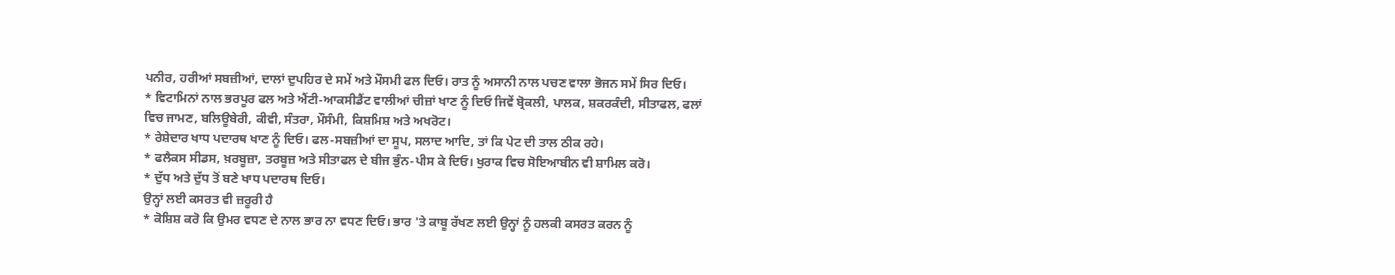ਪਨੀਰ, ਹਰੀਆਂ ਸਬਜ਼ੀਆਂ, ਦਾਲਾਂ ਦੁਪਹਿਰ ਦੇ ਸਮੇਂ ਅਤੇ ਮੌਸਮੀ ਫਲ ਦਿਓ। ਰਾਤ ਨੂੰ ਅਸਾਨੀ ਨਾਲ ਪਚਣ ਵਾਲਾ ਭੋਜਨ ਸਮੇਂ ਸਿਰ ਦਿਓ।
* ਵਿਟਾਮਿਨਾਂ ਨਾਲ ਭਰਪੂਰ ਫਲ ਅਤੇ ਐਂਟੀ-ਆਕਸੀਡੈਂਟ ਵਾਲੀਆਂ ਚੀਜ਼ਾਂ ਖਾਣ ਨੂੰ ਦਿਓ ਜਿਵੇਂ ਬ੍ਰੋਕਲੀ, ਪਾਲਕ, ਸ਼ਕਰਕੰਦੀ, ਸੀਤਾਫਲ, ਫਲਾਂ ਵਿਚ ਜਾਮਣ, ਬਲਿਊਬੇਰੀ, ਕੀਵੀ, ਸੰਤਰਾ, ਮੌਸੰਮੀ, ਕਿਸ਼ਮਿਸ਼ ਅਤੇ ਅਖਰੋਟ।
* ਰੇਸ਼ੇਦਾਰ ਖਾਧ ਪਦਾਰਥ ਖਾਣ ਨੂੰ ਦਿਓ। ਫਲ-ਸਬਜ਼ੀਆਂ ਦਾ ਸੂਪ, ਸਲਾਦ ਆਦਿ, ਤਾਂ ਕਿ ਪੇਟ ਦੀ ਤਾਲ ਠੀਕ ਰਹੇ।
* ਫਲੈਕਸ ਸੀਡਸ, ਖ਼ਰਬੂਜ਼ਾ, ਤਰਬੂਜ਼ ਅਤੇ ਸੀਤਾਫਲ ਦੇ ਬੀਜ ਭੁੰਨ-ਪੀਸ ਕੇ ਦਿਓ। ਖੁਰਾਕ ਵਿਚ ਸੋਇਆਬੀਨ ਵੀ ਸ਼ਾਮਿਲ ਕਰੋ।
* ਦੁੱਧ ਅਤੇ ਦੁੱਧ ਤੋਂ ਬਣੇ ਖਾਧ ਪਦਾਰਥ ਦਿਓ।
ਉਨ੍ਹਾਂ ਲਈ ਕਸਰਤ ਵੀ ਜ਼ਰੂਰੀ ਹੈ
* ਕੋਸ਼ਿਸ਼ ਕਰੋ ਕਿ ਉਮਰ ਵਧਣ ਦੇ ਨਾਲ ਭਾਰ ਨਾ ਵਧਣ ਦਿਓ। ਭਾਰ 'ਤੇ ਕਾਬੂ ਰੱਖਣ ਲਈ ਉਨ੍ਹਾਂ ਨੂੰ ਹਲਕੀ ਕਸਰਤ ਕਰਨ ਨੂੰ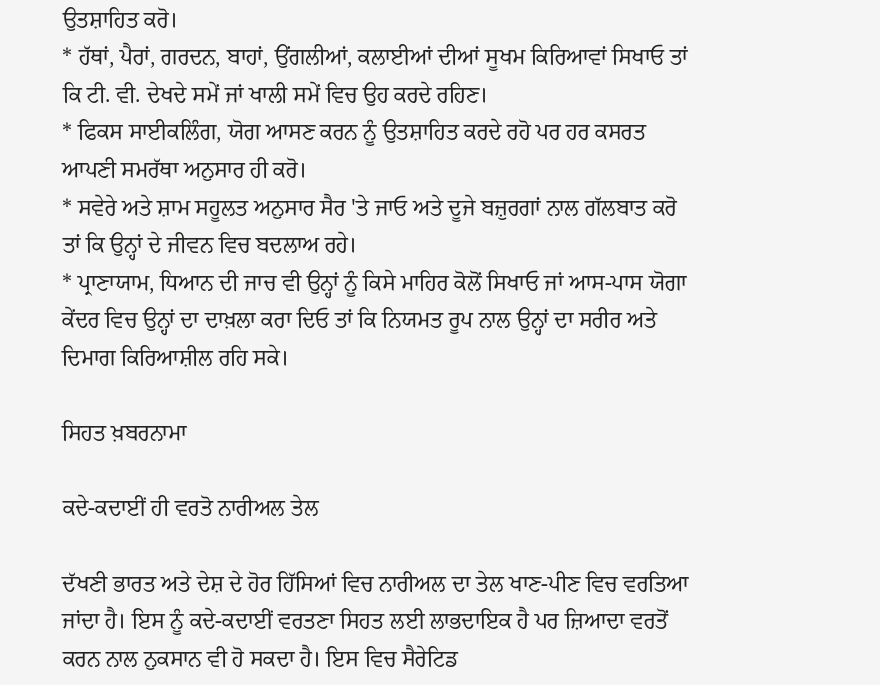ਉਤਸ਼ਾਹਿਤ ਕਰੋ।
* ਹੱਥਾਂ, ਪੈਰਾਂ, ਗਰਦਨ, ਬਾਹਾਂ, ਉਂਗਲੀਆਂ, ਕਲਾਈਆਂ ਦੀਆਂ ਸੂਖਮ ਕਿਰਿਆਵਾਂ ਸਿਖਾਓ ਤਾਂ ਕਿ ਟੀ. ਵੀ. ਦੇਖਦੇ ਸਮੇਂ ਜਾਂ ਖਾਲੀ ਸਮੇਂ ਵਿਚ ਉਹ ਕਰਦੇ ਰਹਿਣ।
* ਫਿਕਸ ਸਾਈਕਲਿੰਗ, ਯੋਗ ਆਸਣ ਕਰਨ ਨੂੰ ਉਤਸ਼ਾਹਿਤ ਕਰਦੇ ਰਹੋ ਪਰ ਹਰ ਕਸਰਤ ਆਪਣੀ ਸਮਰੱਥਾ ਅਨੁਸਾਰ ਹੀ ਕਰੋ।
* ਸਵੇਰੇ ਅਤੇ ਸ਼ਾਮ ਸਹੂਲਤ ਅਨੁਸਾਰ ਸੈਰ 'ਤੇ ਜਾਓ ਅਤੇ ਦੂਜੇ ਬਜ਼ੁਰਗਾਂ ਨਾਲ ਗੱਲਬਾਤ ਕਰੋ ਤਾਂ ਕਿ ਉਨ੍ਹਾਂ ਦੇ ਜੀਵਨ ਵਿਚ ਬਦਲਾਅ ਰਹੇ।
* ਪ੍ਰਾਣਾਯਾਮ, ਧਿਆਨ ਦੀ ਜਾਚ ਵੀ ਉਨ੍ਹਾਂ ਨੂੰ ਕਿਸੇ ਮਾਹਿਰ ਕੋਲੋਂ ਸਿਖਾਓ ਜਾਂ ਆਸ-ਪਾਸ ਯੋਗਾ ਕੇਂਦਰ ਵਿਚ ਉਨ੍ਹਾਂ ਦਾ ਦਾਖ਼ਲਾ ਕਰਾ ਦਿਓ ਤਾਂ ਕਿ ਨਿਯਮਤ ਰੂਪ ਨਾਲ ਉਨ੍ਹਾਂ ਦਾ ਸਰੀਰ ਅਤੇ ਦਿਮਾਗ ਕਿਰਿਆਸ਼ੀਲ ਰਹਿ ਸਕੇ।

ਸਿਹਤ ਖ਼ਬਰਨਾਮਾ

ਕਦੇ-ਕਦਾਈਂ ਹੀ ਵਰਤੋ ਨਾਰੀਅਲ ਤੇਲ

ਦੱਖਣੀ ਭਾਰਤ ਅਤੇ ਦੇਸ਼ ਦੇ ਹੋਰ ਹਿੱਸਿਆਂ ਵਿਚ ਨਾਰੀਅਲ ਦਾ ਤੇਲ ਖਾਣ-ਪੀਣ ਵਿਚ ਵਰਤਿਆ ਜਾਂਦਾ ਹੈ। ਇਸ ਨੂੰ ਕਦੇ-ਕਦਾਈਂ ਵਰਤਣਾ ਸਿਹਤ ਲਈ ਲਾਭਦਾਇਕ ਹੈ ਪਰ ਜ਼ਿਆਦਾ ਵਰਤੋਂ ਕਰਨ ਨਾਲ ਨੁਕਸਾਨ ਵੀ ਹੋ ਸਕਦਾ ਹੈ। ਇਸ ਵਿਚ ਸੈਰੇਟਿਡ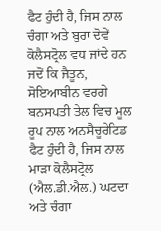ਫੈਟ ਹੁੰਦੀ ਹੈ, ਜਿਸ ਨਾਲ ਚੰਗਾ ਅਤੇ ਬੁਰਾ ਦੋਵੇਂ ਕੋਲੈਸਟ੍ਰੋਲ ਵਧ ਜਾਂਦੇ ਹਨ ਜਦੋਂ ਕਿ ਜੈਤੂਨ, ਸੋਇਆਬੀਨ ਵਰਗੇ ਬਨਸਪਤੀ ਤੇਲ ਵਿਚ ਮੂਲ ਰੂਪ ਨਾਲ ਅਨਸੈਚੂਰੇਟਿਡ ਫੈਟ ਹੁੰਦੀ ਹੈ, ਜਿਸ ਨਾਲ ਮਾੜਾ ਕੋਲੈਸਟ੍ਰੋਲ (ਐਲ.ਡੀ.ਐਲ.) ਘਟਦਾ ਅਤੇ ਚੰਗਾ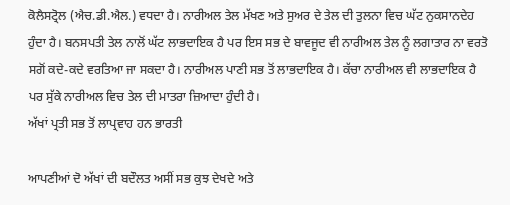ਕੋਲੈਸਟ੍ਰੋਲ (ਐਚ.ਡੀ.ਐਲ.) ਵਧਦਾ ਹੈ। ਨਾਰੀਅਲ ਤੇਲ ਮੱਖਣ ਅਤੇ ਸੁਅਰ ਦੇ ਤੇਲ ਦੀ ਤੁਲਨਾ ਵਿਚ ਘੱਟ ਨੁਕਸਾਨਦੇਹ ਹੁੰਦਾ ਹੈ। ਬਨਸਪਤੀ ਤੇਲ ਨਾਲੋਂ ਘੱਟ ਲਾਭਦਾਇਕ ਹੈ ਪਰ ਇਸ ਸਭ ਦੇ ਬਾਵਜੂਦ ਵੀ ਨਾਰੀਅਲ ਤੇਲ ਨੂੰ ਲਗਾਤਾਰ ਨਾ ਵਰਤੋ ਸਗੋਂ ਕਦੇ-ਕਦੇ ਵਰਤਿਆ ਜਾ ਸਕਦਾ ਹੈ। ਨਾਰੀਅਲ ਪਾਣੀ ਸਭ ਤੋਂ ਲਾਭਦਾਇਕ ਹੈ। ਕੱਚਾ ਨਾਰੀਅਲ ਵੀ ਲਾਭਦਾਇਕ ਹੈ ਪਰ ਸੁੱਕੇ ਨਾਰੀਅਲ ਵਿਚ ਤੇਲ ਦੀ ਮਾਤਰਾ ਜ਼ਿਆਦਾ ਹੁੰਦੀ ਹੈ।
ਅੱਖਾਂ ਪ੍ਰਤੀ ਸਭ ਤੋਂ ਲਾਪ੍ਰਵਾਹ ਹਨ ਭਾਰਤੀ

ਆਪਣੀਆਂ ਦੋ ਅੱਖਾਂ ਦੀ ਬਦੌਲਤ ਅਸੀਂ ਸਭ ਕੁਝ ਦੇਖਦੇ ਅਤੇ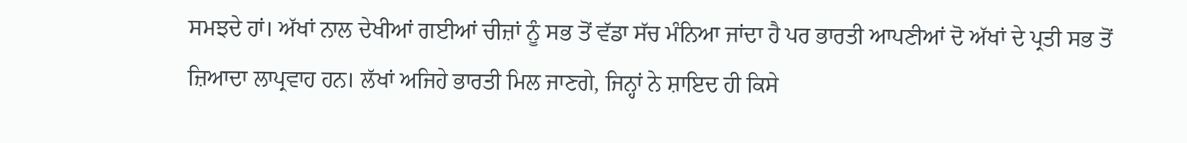ਸਮਝਦੇ ਹਾਂ। ਅੱਖਾਂ ਨਾਲ ਦੇਖੀਆਂ ਗਈਆਂ ਚੀਜ਼ਾਂ ਨੂੰ ਸਭ ਤੋਂ ਵੱਡਾ ਸੱਚ ਮੰਨਿਆ ਜਾਂਦਾ ਹੈ ਪਰ ਭਾਰਤੀ ਆਪਣੀਆਂ ਦੋ ਅੱਖਾਂ ਦੇ ਪ੍ਰਤੀ ਸਭ ਤੋਂ ਜ਼ਿਆਦਾ ਲਾਪ੍ਰਵਾਹ ਹਨ। ਲੱਖਾਂ ਅਜਿਹੇ ਭਾਰਤੀ ਮਿਲ ਜਾਣਗੇ, ਜਿਨ੍ਹਾਂ ਨੇ ਸ਼ਾਇਦ ਹੀ ਕਿਸੇ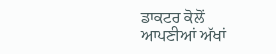ਡਾਕਟਰ ਕੋਲੋਂ ਆਪਣੀਆਂ ਅੱਖਾਂ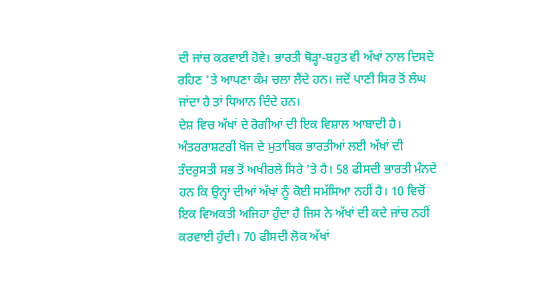ਦੀ ਜਾਂਚ ਕਰਵਾਈ ਹੋਵੇ। ਭਾਰਤੀ ਥੋੜ੍ਹਾ-ਬਹੁਤ ਵੀ ਅੱਖਾਂ ਨਾਲ ਦਿਸਦੇ ਰਹਿਣ 'ਤੇ ਆਪਣਾ ਕੰਮ ਚਲਾ ਲੈਂਦੇ ਹਨ। ਜਦੋਂ ਪਾਣੀ ਸਿਰ ਤੋਂ ਲੰਘ ਜਾਂਦਾ ਹੈ ਤਾਂ ਧਿਆਨ ਦਿੰਦੇ ਹਨ।
ਦੇਸ਼ ਵਿਚ ਅੱਖਾਂ ਦੇ ਰੋਗੀਆਂ ਦੀ ਇਕ ਵਿਸ਼ਾਲ ਆਬਾਦੀ ਹੈ। ਅੰਤਰਰਾਸ਼ਟਰੀ ਖੋਜ ਦੇ ਮੁਤਾਬਿਕ ਭਾਰਤੀਆਂ ਲਈ ਅੱਖਾਂ ਦੀ ਤੰਦਰੁਸਤੀ ਸਭ ਤੋਂ ਅਖੀਰਲੇ ਸਿਰੇ 'ਤੇ ਹੈ। 58 ਫੀਸਦੀ ਭਾਰਤੀ ਮੰਨਦੇ ਹਨ ਕਿ ਉਨ੍ਹਾਂ ਦੀਆਂ ਅੱਖਾਂ ਨੂੰ ਕੋਈ ਸਮੱਸਿਆ ਨਹੀਂ ਹੈ। 10 ਵਿਚੋਂ ਇਕ ਵਿਅਕਤੀ ਅਜਿਹਾ ਹੁੰਦਾ ਹੈ ਜਿਸ ਨੇ ਅੱਖਾਂ ਦੀ ਕਦੇ ਜਾਂਚ ਨਹੀਂ ਕਰਵਾਈ ਹੁੰਦੀ। 70 ਫੀਸਦੀ ਲੋਕ ਅੱਖਾਂ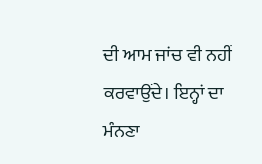ਦੀ ਆਮ ਜਾਂਚ ਵੀ ਨਹੀਂ ਕਰਵਾਉਂਦੇ। ਇਨ੍ਹਾਂ ਦਾ ਮੰਨਣਾ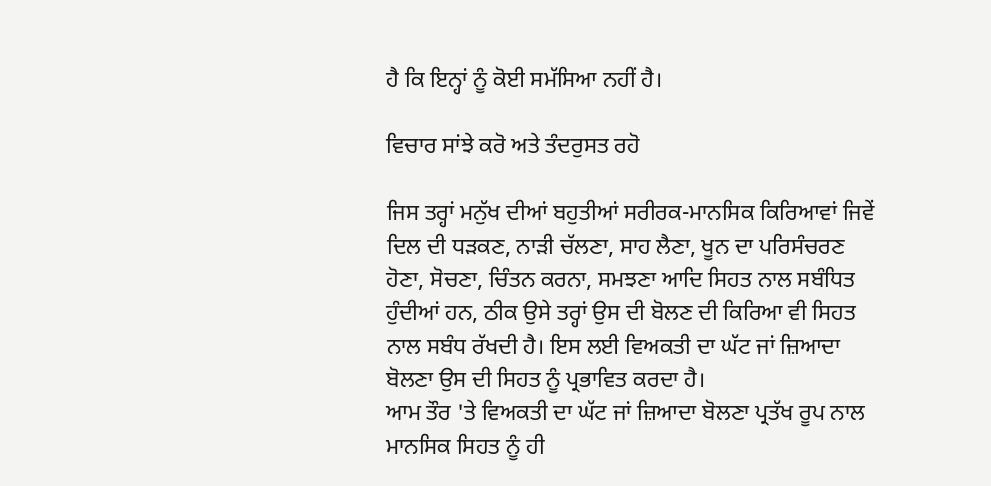ਹੈ ਕਿ ਇਨ੍ਹਾਂ ਨੂੰ ਕੋਈ ਸਮੱਸਿਆ ਨਹੀਂ ਹੈ।

ਵਿਚਾਰ ਸਾਂਝੇ ਕਰੋ ਅਤੇ ਤੰਦਰੁਸਤ ਰਹੋ

ਜਿਸ ਤਰ੍ਹਾਂ ਮਨੁੱਖ ਦੀਆਂ ਬਹੁਤੀਆਂ ਸਰੀਰਕ-ਮਾਨਸਿਕ ਕਿਰਿਆਵਾਂ ਜਿਵੇਂ ਦਿਲ ਦੀ ਧੜਕਣ, ਨਾੜੀ ਚੱਲਣਾ, ਸਾਹ ਲੈਣਾ, ਖੂਨ ਦਾ ਪਰਿਸੰਚਰਣ ਹੋਣਾ, ਸੋਚਣਾ, ਚਿੰਤਨ ਕਰਨਾ, ਸਮਝਣਾ ਆਦਿ ਸਿਹਤ ਨਾਲ ਸਬੰਧਿਤ ਹੁੰਦੀਆਂ ਹਨ, ਠੀਕ ਉਸੇ ਤਰ੍ਹਾਂ ਉਸ ਦੀ ਬੋਲਣ ਦੀ ਕਿਰਿਆ ਵੀ ਸਿਹਤ ਨਾਲ ਸਬੰਧ ਰੱਖਦੀ ਹੈ। ਇਸ ਲਈ ਵਿਅਕਤੀ ਦਾ ਘੱਟ ਜਾਂ ਜ਼ਿਆਦਾ ਬੋਲਣਾ ਉਸ ਦੀ ਸਿਹਤ ਨੂੰ ਪ੍ਰਭਾਵਿਤ ਕਰਦਾ ਹੈ।
ਆਮ ਤੌਰ 'ਤੇ ਵਿਅਕਤੀ ਦਾ ਘੱਟ ਜਾਂ ਜ਼ਿਆਦਾ ਬੋਲਣਾ ਪ੍ਰਤੱਖ ਰੂਪ ਨਾਲ ਮਾਨਸਿਕ ਸਿਹਤ ਨੂੰ ਹੀ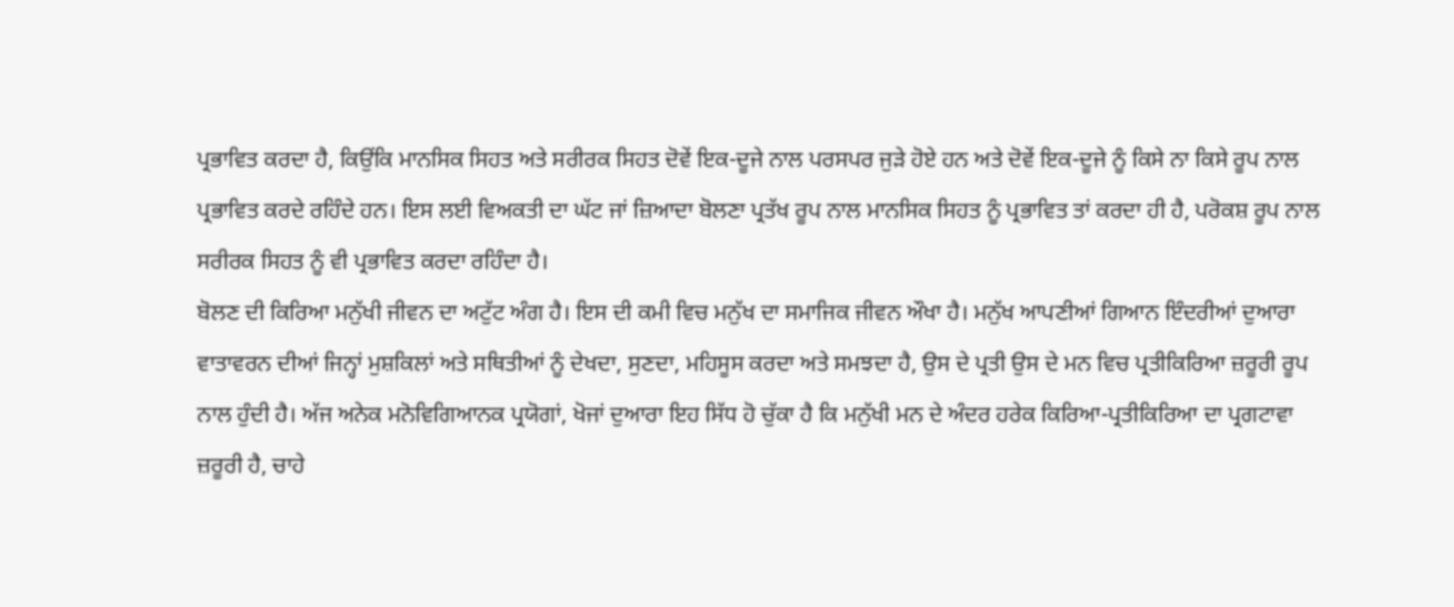ਪ੍ਰਭਾਵਿਤ ਕਰਦਾ ਹੈ, ਕਿਉਂਕਿ ਮਾਨਸਿਕ ਸਿਹਤ ਅਤੇ ਸਰੀਰਕ ਸਿਹਤ ਦੋਵੇਂ ਇਕ-ਦੂਜੇ ਨਾਲ ਪਰਸਪਰ ਜੁੜੇ ਹੋਏ ਹਨ ਅਤੇ ਦੋਵੇਂ ਇਕ-ਦੂਜੇ ਨੂੰ ਕਿਸੇ ਨਾ ਕਿਸੇ ਰੂਪ ਨਾਲ ਪ੍ਰਭਾਵਿਤ ਕਰਦੇ ਰਹਿੰਦੇ ਹਨ। ਇਸ ਲਈ ਵਿਅਕਤੀ ਦਾ ਘੱਟ ਜਾਂ ਜ਼ਿਆਦਾ ਬੋਲਣਾ ਪ੍ਰਤੱਖ ਰੂਪ ਨਾਲ ਮਾਨਸਿਕ ਸਿਹਤ ਨੂੰ ਪ੍ਰਭਾਵਿਤ ਤਾਂ ਕਰਦਾ ਹੀ ਹੈ, ਪਰੋਕਸ਼ ਰੂਪ ਨਾਲ ਸਰੀਰਕ ਸਿਹਤ ਨੂੰ ਵੀ ਪ੍ਰਭਾਵਿਤ ਕਰਦਾ ਰਹਿੰਦਾ ਹੈ।
ਬੋਲਣ ਦੀ ਕਿਰਿਆ ਮਨੁੱਖੀ ਜੀਵਨ ਦਾ ਅਟੁੱਟ ਅੰਗ ਹੈ। ਇਸ ਦੀ ਕਮੀ ਵਿਚ ਮਨੁੱਖ ਦਾ ਸਮਾਜਿਕ ਜੀਵਨ ਔਖਾ ਹੈ। ਮਨੁੱਖ ਆਪਣੀਆਂ ਗਿਆਨ ਇੰਦਰੀਆਂ ਦੁਆਰਾ ਵਾਤਾਵਰਨ ਦੀਆਂ ਜਿਨ੍ਹਾਂ ਮੁਸ਼ਕਿਲਾਂ ਅਤੇ ਸਥਿਤੀਆਂ ਨੂੰ ਦੇਖਦਾ, ਸੁਣਦਾ, ਮਹਿਸੂਸ ਕਰਦਾ ਅਤੇ ਸਮਝਦਾ ਹੈ, ਉਸ ਦੇ ਪ੍ਰਤੀ ਉਸ ਦੇ ਮਨ ਵਿਚ ਪ੍ਰਤੀਕਿਰਿਆ ਜ਼ਰੂਰੀ ਰੂਪ ਨਾਲ ਹੁੰਦੀ ਹੈ। ਅੱਜ ਅਨੇਕ ਮਨੋਵਿਗਿਆਨਕ ਪ੍ਰਯੋਗਾਂ, ਖੋਜਾਂ ਦੁਆਰਾ ਇਹ ਸਿੱਧ ਹੋ ਚੁੱਕਾ ਹੈ ਕਿ ਮਨੁੱਖੀ ਮਨ ਦੇ ਅੰਦਰ ਹਰੇਕ ਕਿਰਿਆ-ਪ੍ਰਤੀਕਿਰਿਆ ਦਾ ਪ੍ਰਗਟਾਵਾ ਜ਼ਰੂਰੀ ਹੈ, ਚਾਹੇ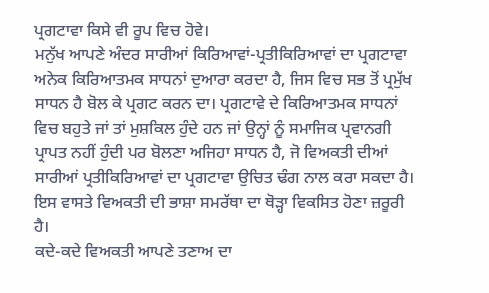ਪ੍ਰਗਟਾਵਾ ਕਿਸੇ ਵੀ ਰੂਪ ਵਿਚ ਹੋਵੇ।
ਮਨੁੱਖ ਆਪਣੇ ਅੰਦਰ ਸਾਰੀਆਂ ਕਿਰਿਆਵਾਂ-ਪ੍ਰਤੀਕਿਰਿਆਵਾਂ ਦਾ ਪ੍ਰਗਟਾਵਾ ਅਨੇਕ ਕਿਰਿਆਤਮਕ ਸਾਧਨਾਂ ਦੁਆਰਾ ਕਰਦਾ ਹੈ, ਜਿਸ ਵਿਚ ਸਭ ਤੋਂ ਪ੍ਰਮੁੱਖ ਸਾਧਨ ਹੈ ਬੋਲ ਕੇ ਪ੍ਰਗਟ ਕਰਨ ਦਾ। ਪ੍ਰਗਟਾਵੇ ਦੇ ਕਿਰਿਆਤਮਕ ਸਾਧਨਾਂ ਵਿਚ ਬਹੁਤੇ ਜਾਂ ਤਾਂ ਮੁਸ਼ਕਿਲ ਹੁੰਦੇ ਹਨ ਜਾਂ ਉਨ੍ਹਾਂ ਨੂੰ ਸਮਾਜਿਕ ਪ੍ਰਵਾਨਗੀ ਪ੍ਰਾਪਤ ਨਹੀਂ ਹੁੰਦੀ ਪਰ ਬੋਲਣਾ ਅਜਿਹਾ ਸਾਧਨ ਹੈ, ਜੋ ਵਿਅਕਤੀ ਦੀਆਂ ਸਾਰੀਆਂ ਪ੍ਰਤੀਕਿਰਿਆਵਾਂ ਦਾ ਪ੍ਰਗਟਾਵਾ ਉਚਿਤ ਢੰਗ ਨਾਲ ਕਰਾ ਸਕਦਾ ਹੈ। ਇਸ ਵਾਸਤੇ ਵਿਅਕਤੀ ਦੀ ਭਾਸ਼ਾ ਸਮਰੱਥਾ ਦਾ ਥੋੜ੍ਹਾ ਵਿਕਸਿਤ ਹੋਣਾ ਜ਼ਰੂਰੀ ਹੈ।
ਕਦੇ-ਕਦੇ ਵਿਅਕਤੀ ਆਪਣੇ ਤਣਾਅ ਦਾ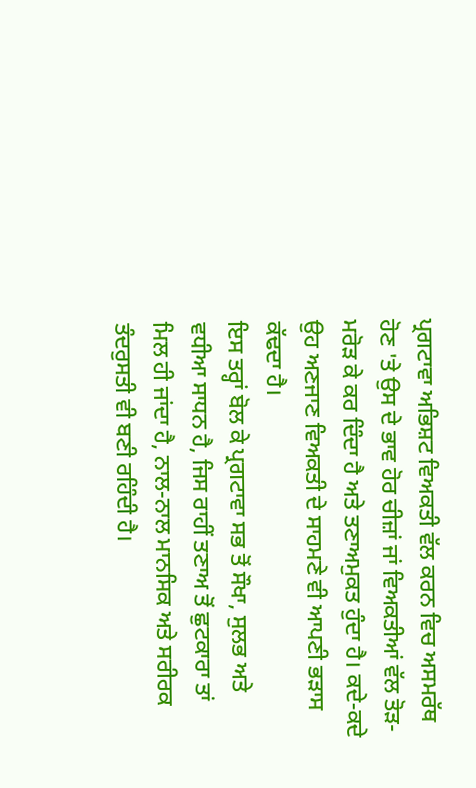ਪ੍ਰਗਟਾਵਾ ਅਭਿਸ਼ਟ ਵਿਅਕਤੀ ਵੱਲ ਕਰਨ ਵਿਚ ਅਸਮਰੱਥ ਹੋਣ 'ਤੇ ਉਸ ਦੇ ਭਾਵ ਹੋਰ ਚੀਜ਼ਾਂ ਜਾਂ ਵਿਅਕਤੀਆਂ ਵੱਲ ਤੋੜ-ਮਰੋੜ ਕੇ ਕਰ ਦਿੰਦਾ ਹੈ ਅਤੇ ਤਣਾਅਮੁਕਤ ਹੁੰਦਾ ਹੈ। ਕਦੇ-ਕਦੇ ਉਹ ਅਣਜਾਣ ਵਿਅਕਤੀ ਦੇ ਸਾਹਮਣੇ ਵੀ ਆਪਣੀ ਭੜਾਸ ਕੱਢਦਾ ਹੈ।
ਇਸ ਤਰ੍ਹਾਂ ਬੋਲ ਕੇ ਪ੍ਰਗਟਾਵਾ ਸਭ ਤੋਂ ਸੌਖਾ, ਸੁਲਭ ਅਤੇ ਵਧੀਆ ਸਾਧਨ ਹੈ, ਜਿਸ ਰਾਹੀਂ ਤਣਾਅ ਤੋਂ ਛੁਟਕਾਰਾ ਤਾਂ ਮਿਲ ਹੀ ਜਾਂਦਾ ਹੈ, ਨਾਲ-ਨਾਲ ਮਾਨਸਿਕ ਅਤੇ ਸਰੀਰਕ ਤੰਦਰੁਸਤੀ ਵੀ ਬਣੀ ਰਹਿੰਦੀ ਹੈ।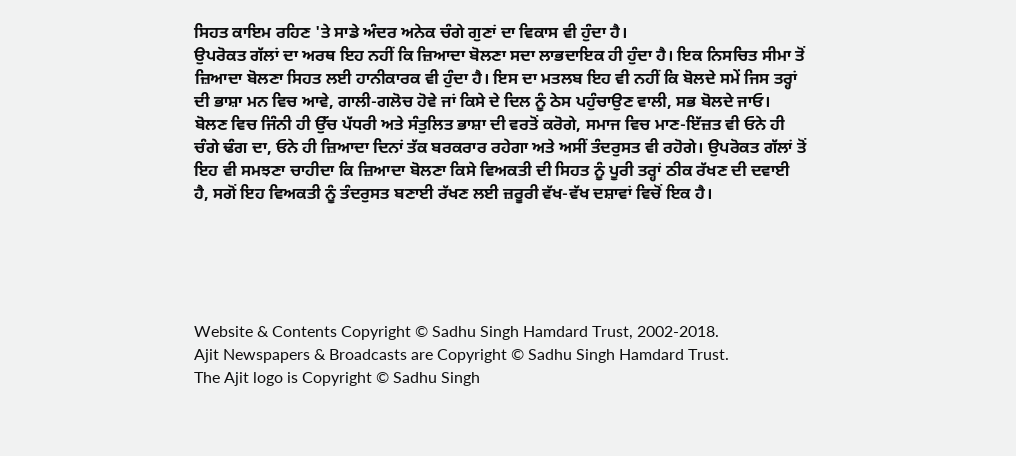ਸਿਹਤ ਕਾਇਮ ਰਹਿਣ 'ਤੇ ਸਾਡੇ ਅੰਦਰ ਅਨੇਕ ਚੰਗੇ ਗੁਣਾਂ ਦਾ ਵਿਕਾਸ ਵੀ ਹੁੰਦਾ ਹੈ।
ਉਪਰੋਕਤ ਗੱਲਾਂ ਦਾ ਅਰਥ ਇਹ ਨਹੀਂ ਕਿ ਜ਼ਿਆਦਾ ਬੋਲਣਾ ਸਦਾ ਲਾਭਦਾਇਕ ਹੀ ਹੁੰਦਾ ਹੈ। ਇਕ ਨਿਸਚਿਤ ਸੀਮਾ ਤੋਂ ਜ਼ਿਆਦਾ ਬੋਲਣਾ ਸਿਹਤ ਲਈ ਹਾਨੀਕਾਰਕ ਵੀ ਹੁੰਦਾ ਹੈ। ਇਸ ਦਾ ਮਤਲਬ ਇਹ ਵੀ ਨਹੀਂ ਕਿ ਬੋਲਦੇ ਸਮੇਂ ਜਿਸ ਤਰ੍ਹਾਂ ਦੀ ਭਾਸ਼ਾ ਮਨ ਵਿਚ ਆਵੇ, ਗਾਲੀ-ਗਲੋਚ ਹੋਵੇ ਜਾਂ ਕਿਸੇ ਦੇ ਦਿਲ ਨੂੰ ਠੇਸ ਪਹੁੰਚਾਉਣ ਵਾਲੀ, ਸਭ ਬੋਲਦੇ ਜਾਓ।
ਬੋਲਣ ਵਿਚ ਜਿੰਨੀ ਹੀ ਉੱਚ ਪੱਧਰੀ ਅਤੇ ਸੰਤੁਲਿਤ ਭਾਸ਼ਾ ਦੀ ਵਰਤੋਂ ਕਰੋਗੇ, ਸਮਾਜ ਵਿਚ ਮਾਣ-ਇੱਜ਼ਤ ਵੀ ਓਨੇ ਹੀ ਚੰਗੇ ਢੰਗ ਦਾ, ਓਨੇ ਹੀ ਜ਼ਿਆਦਾ ਦਿਨਾਂ ਤੱਕ ਬਰਕਰਾਰ ਰਹੇਗਾ ਅਤੇ ਅਸੀਂ ਤੰਦਰੁਸਤ ਵੀ ਰਹੋਗੇ। ਉਪਰੋਕਤ ਗੱਲਾਂ ਤੋਂ ਇਹ ਵੀ ਸਮਝਣਾ ਚਾਹੀਦਾ ਕਿ ਜ਼ਿਆਦਾ ਬੋਲਣਾ ਕਿਸੇ ਵਿਅਕਤੀ ਦੀ ਸਿਹਤ ਨੂੰ ਪੂਰੀ ਤਰ੍ਹਾਂ ਠੀਕ ਰੱਖਣ ਦੀ ਦਵਾਈ ਹੈ, ਸਗੋਂ ਇਹ ਵਿਅਕਤੀ ਨੂੰ ਤੰਦਰੁਸਤ ਬਣਾਈ ਰੱਖਣ ਲਈ ਜ਼ਰੂਰੀ ਵੱਖ-ਵੱਖ ਦਸ਼ਾਵਾਂ ਵਿਚੋਂ ਇਕ ਹੈ।





Website & Contents Copyright © Sadhu Singh Hamdard Trust, 2002-2018.
Ajit Newspapers & Broadcasts are Copyright © Sadhu Singh Hamdard Trust.
The Ajit logo is Copyright © Sadhu Singh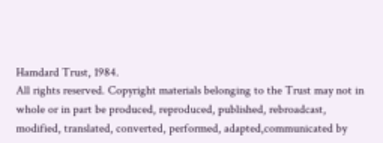Hamdard Trust, 1984.
All rights reserved. Copyright materials belonging to the Trust may not in whole or in part be produced, reproduced, published, rebroadcast, modified, translated, converted, performed, adapted,communicated by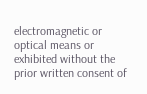electromagnetic or optical means or exhibited without the prior written consent of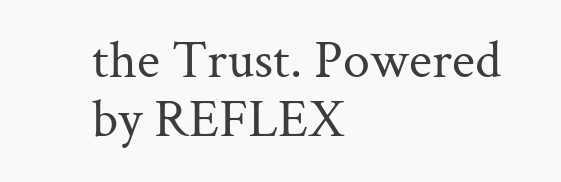the Trust. Powered by REFLEX